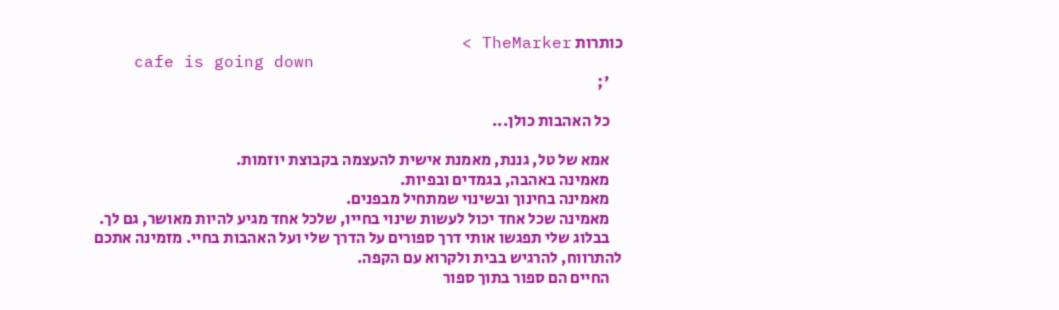כותרות TheMarker >
    cafe is going down
    ';

    כל האהבות כולן...

    אמא של טל, גננת, מאמנת אישית להעצמה בקבוצת יוזמות.
    מאמינה באהבה, בגמדים ובפיות.
    מאמינה בחינוך ובשינוי שמתחיל מבפנים.
    מאמינה שכל אחד יכול לעשות שינוי בחייו, שלכל אחד מגיע להיות מאושר, גם לך.
    בבלוג שלי תפגשו אותי דרך ספורים על הדרך שלי ועל האהבות בחיי. מזמינה אתכם להתרווח, להרגיש בבית ולקרוא עם הקפה.
    החיים הם ספור בתוך ספור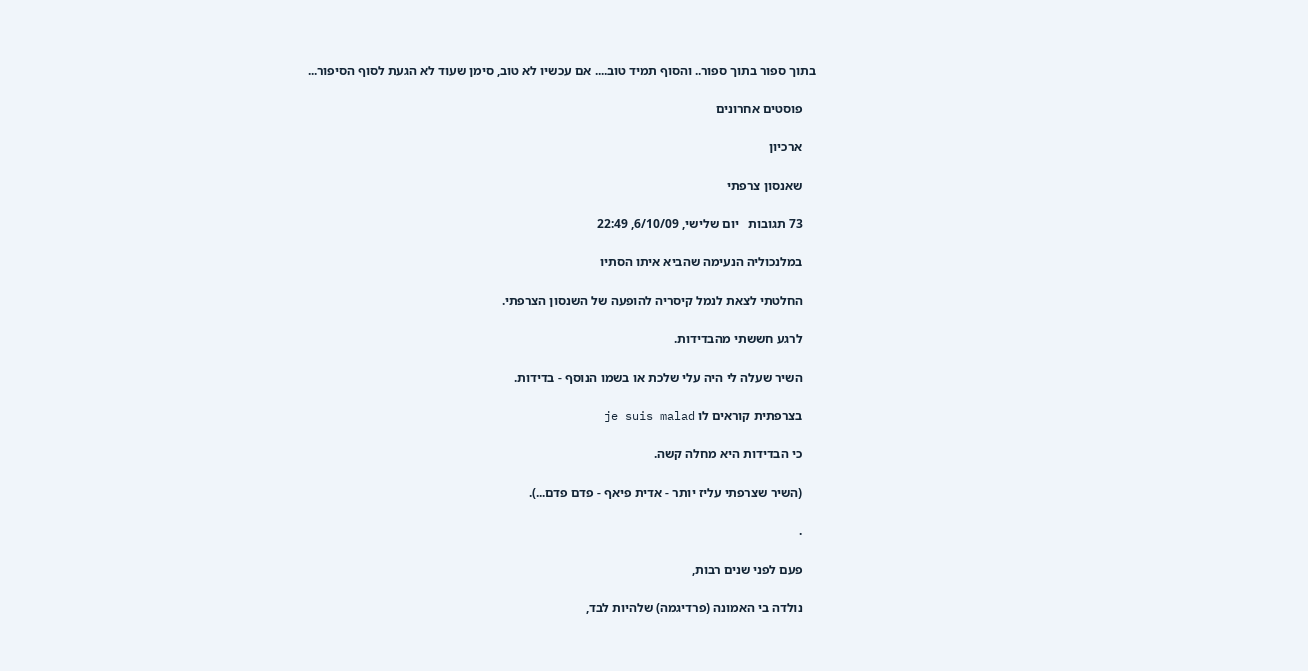בתוך ספור בתוך ספור.. והסוף תמיד טוב.... אם עכשיו לא טוב, סימן שעוד לא הגעת לסוף הסיפור...

    פוסטים אחרונים

    ארכיון

    שאנסון צרפתי

    73 תגובות   יום שלישי, 6/10/09, 22:49

    במלנכוליה הנעימה שהביא איתו הסתיו

    החלטתי לצאת לנמל קיסריה להופעה של השנסון הצרפתי.

    לרגע חששתי מהבדידות.

    השיר שעלה לי היה עלי שלכת או בשמו הנוסף - בדידות.

    בצרפתית קוראים לו je suis malad

    כי הבדידות היא מחלה קשה.

    (השיר שצרפתי עליז יותר - אדית פיאף - פדם פדם...).

    .

    פעם לפני שנים רבות,

    נולדה בי האמונה (פרדיגמה) שלהיות לבד,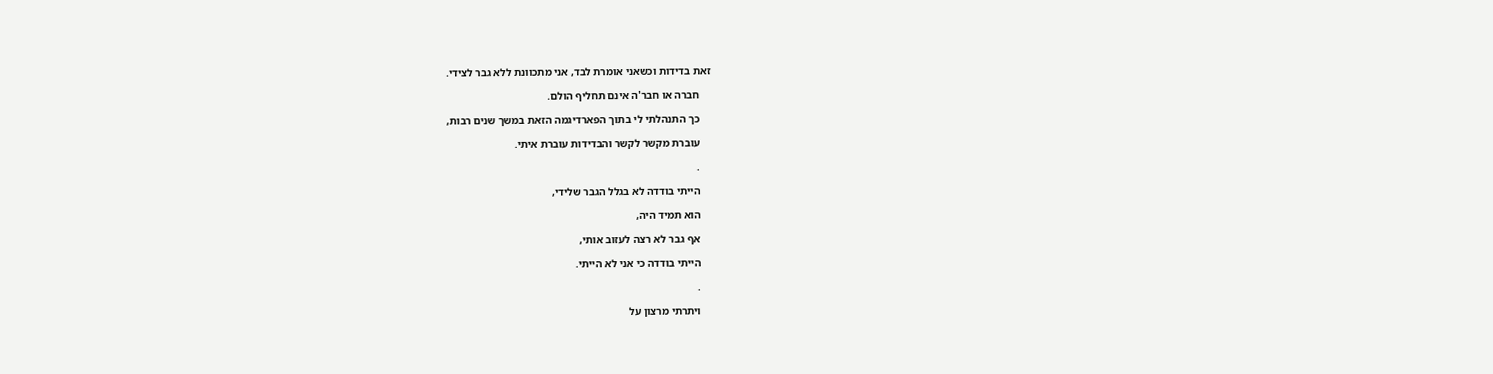זאת בדידות וכשאני אומרת לבד, אני מתכוונת ללא גבר לצידי.

    חברה או חבר'ה אינם תחליף הולם.

    כך התנהלתי לי בתוך הפארדיגמה הזאת במשך שנים רבות,

    עוברת מקשר לקשר והבדידות עוברת איתי.

    .

    הייתי בודדה לא בגלל הגבר שלידי,

    הוא תמיד היה,

    אף גבר לא רצה לעזוב אותי,

    הייתי בודדה כי אני לא הייתי.

    .

    ויתרתי מרצון על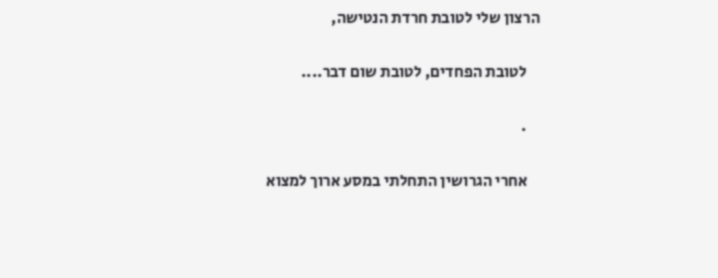הרצון שלי לטובת חרדת הנטישה,

    לטובת הפחדים, לטובת שום דבר....

    .

    אחרי הגרושין התחלתי במסע ארוך למצוא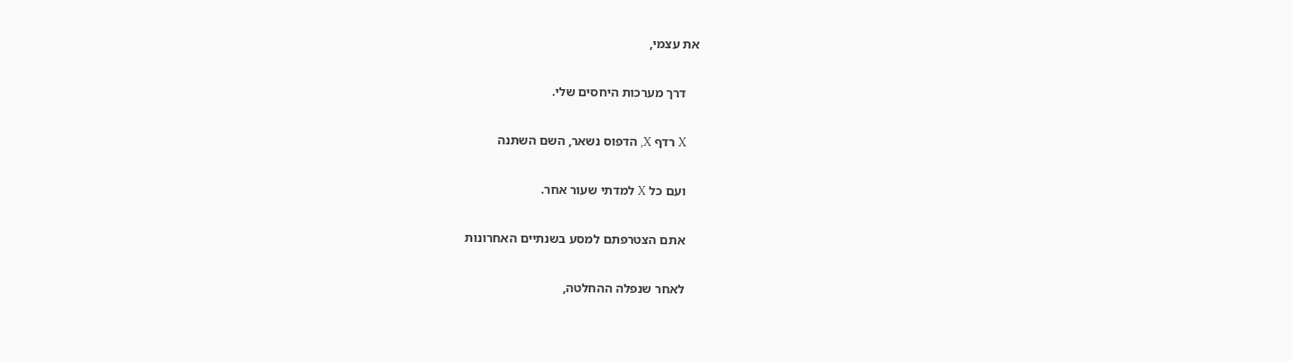את עצמי,

    דרך מערכות היחסים שלי.

    X רדף X, הדפוס נשאר, השם השתנה

    ועם כל X למדתי שעור אחר.

    אתם הצטרפתם למסע בשנתיים האחרונות

    לאחר שנפלה ההחלטה,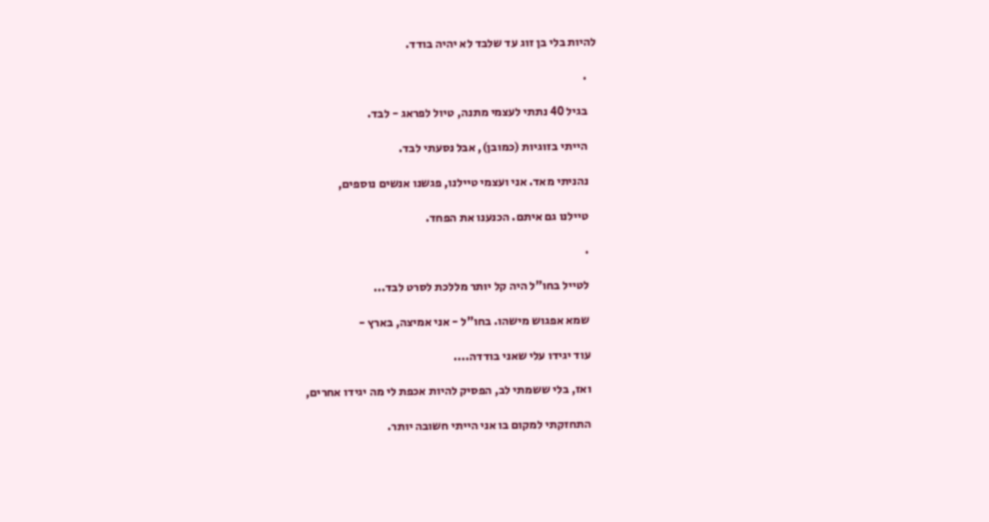להיות בלי בן זוג עד שלבד לא יהיה בודד.

    .

    בגיל 40 נתתי לעצמי מתנה, טיול לפראג - לבד.

    הייתי בזוגיות (כמובן), אבל נסעתי לבד.

    נהניתי מאד. אני ועצמי טיילנו, פגשנו אנשים נוספים,

    טיילנו גם איתם. הכנענו את הפחד.

    .

    לטייל בחו"ל היה קל יותר מללכת לסרט לבד...

    שמא אפגוש מישהו. בחו"ל - אני אמיצה, בארץ -

    עוד יגידו עלי שאני בודדה....

    ואז, בלי ששמתי לב, הפסיק להיות אכפת לי מה יגידו אחרים,

    התחזקתי למקום בו אני הייתי חשובה יותר.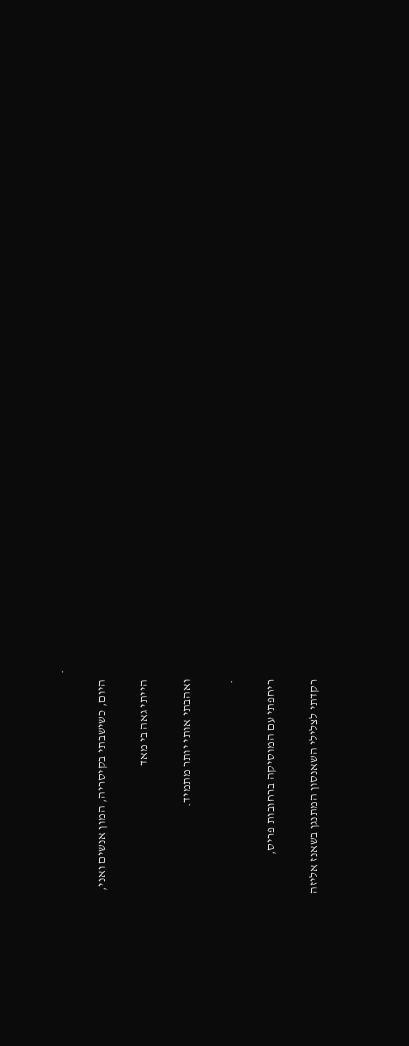.

    היום, כשישבתי בקיסריה, המון אנשים ואני,

    הייתי גאה בי מאד

    ואהבתי אותי יותר מתמיד.

    .

    ריחפתי עם המוסיקה ברחובות פריס,

    רקדתי לצלילי השאנסון המתנגן בשאנז אליזה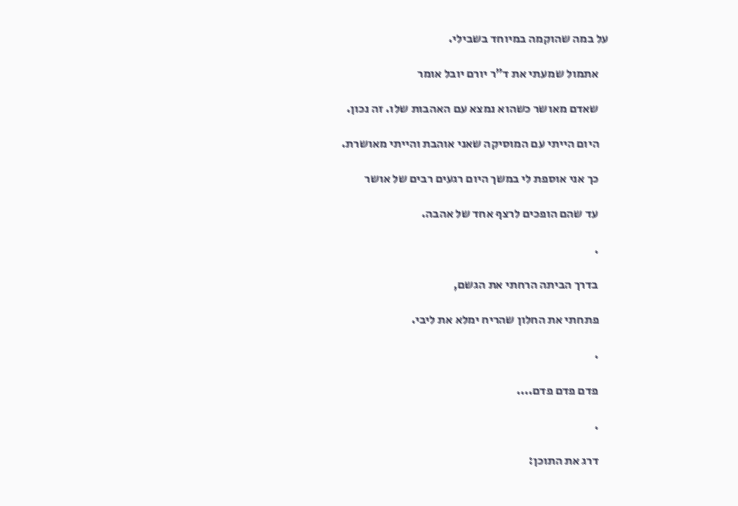על במה שהוקמה במיוחד בשבילי.

    אתמול שמעתי את ד"ר יורם יובל אומר

    שאדם מאושר כשהוא נמצא עם האהבות שלו. זה נכון.

    היום הייתי עם המוסיקה שאני אוהבת והייתי מאושרת.

    כך אני אוספת לי במשך היום רגעים רבים של אושר

    עד שהם הופכים לרצף אחד של אהבה.

    .

    בדרך הביתה הרחתי את הגשם,

    פתחתי את החלון שהריח ימלא את ליבי.

    .

    פדם פדם פדם....

    .

    דרג את התוכן: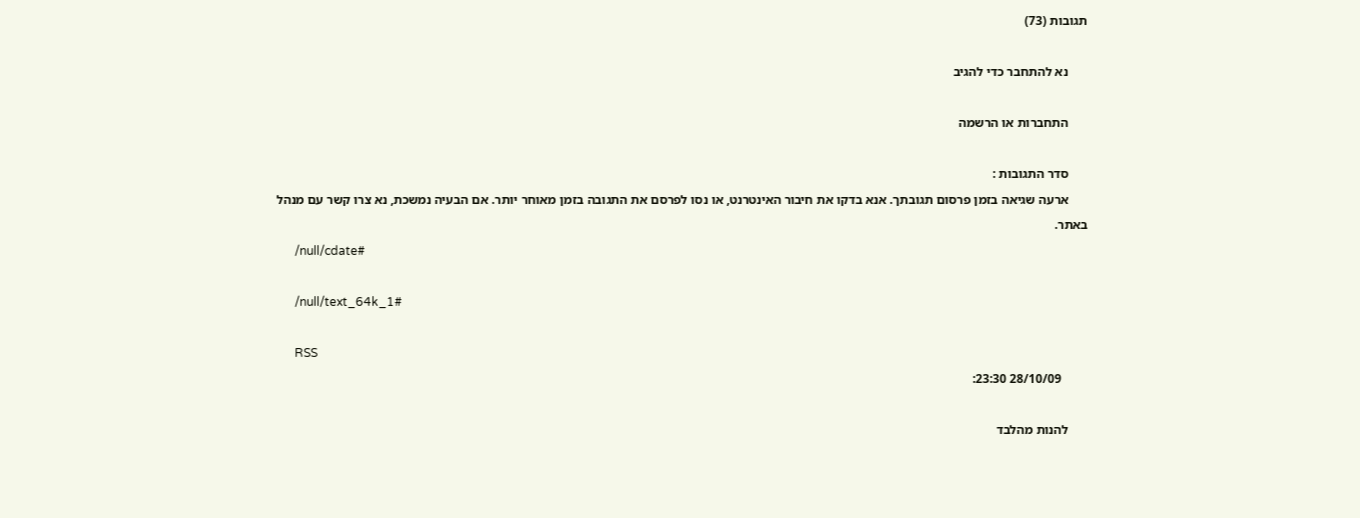תגובות (73)

      נא להתחבר כדי להגיב

      התחברות או הרשמה

      סדר התגובות :
      ארעה שגיאה בזמן פרסום תגובתך. אנא בדקו את חיבור האינטרנט, או נסו לפרסם את התגובה בזמן מאוחר יותר. אם הבעיה נמשכת, נא צרו קשר עם מנהל באתר.
      /null/cdate#

      /null/text_64k_1#

      RSS
        28/10/09 23:30:

      להנות מהלבד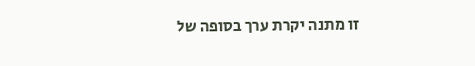זו מתנה יקרת ערך בסופה של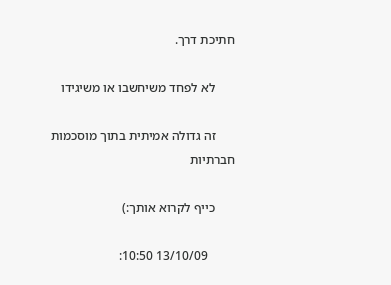חתיכת דרך.

      לא לפחד משיחשבו או משיגידו

      זה גדולה אמיתית בתוך מוסכמות חברתיות

      כייף לקרוא אותך:)

        13/10/09 10:50: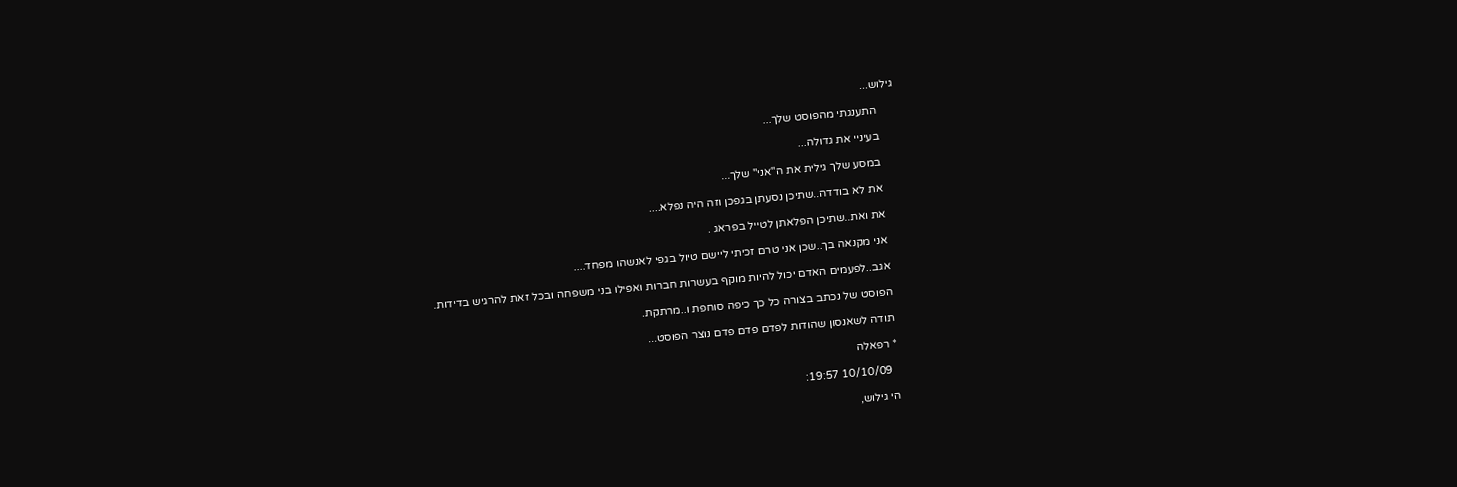גילוש...

      התענגתי מהפוסט שלך...

      בעיניי את גדולה...

      במסע שלך גילית את ה"אני" שלך...

      את לא בודדה..שתיכן נסעתן בגפכן וזה היה נפלא....

      את ואת..שתיכן הפלאתן לטייל בפראג .

      אני מקנאה בך..שכן אני טרם זכיתי ליישם טיול בגפי לאנשהו מפחד....

      אגב..לפעמים האדם יכול להיות מוקף בעשרות חברות ואפילו בני משפחה ובכל זאת להרגיש בדידות.

      הפוסט של נכתב בצורה כל כך כיפה סוחפת ו..מרתקת.

      תודה לשאנסון שהודות לפדם פדם פדם נוצר הפוסט...

      * רפאלה

        10/10/09 19:57:

      הי גילוש,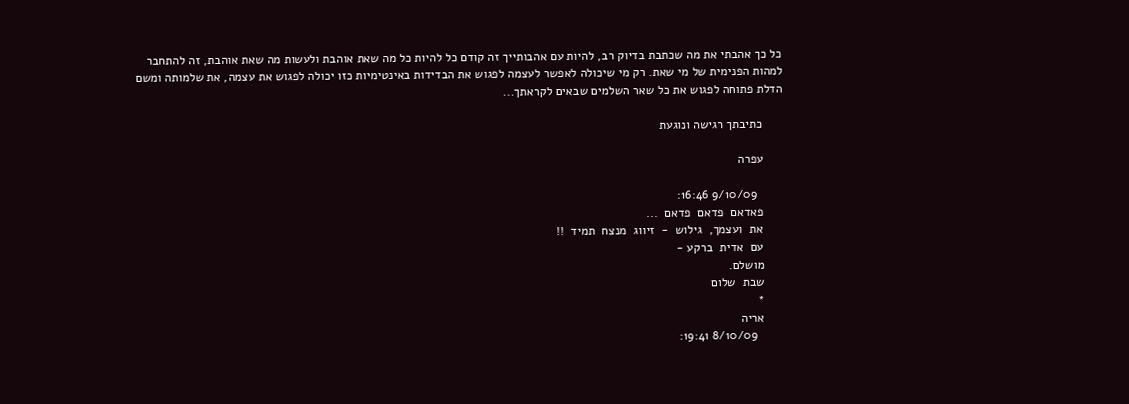כל כך אהבתי את מה שכתבת בדיוק רב, להיות עם אהבותייך זה קודם כל להיות כל מה שאת אוהבת ולעשות מה שאת אוהבת, זה להתחבר למהות הפנימית של מי שאת. רק מי שיכולה לאפשר לעצמה לפגוש את הבדידות באינטימיות כזו יכולה לפגוש את עצמה, את שלמותה ומשם הדלת פתוחה לפגוש את כל שאר השלמים שבאים לקראתך...

      כתיבתך רגישה ונוגעת

      עפרה

        9/10/09 16:46:
      פאדאם  פדאם  פדאם  ...
      את  ועצמך,  גילוש  -  זיווג  מנצח  תמיד  !!
      עם  אדית  ברקע -
      מושלם.
      שבת  שלום
      *
      אריה
        8/10/09 19:41: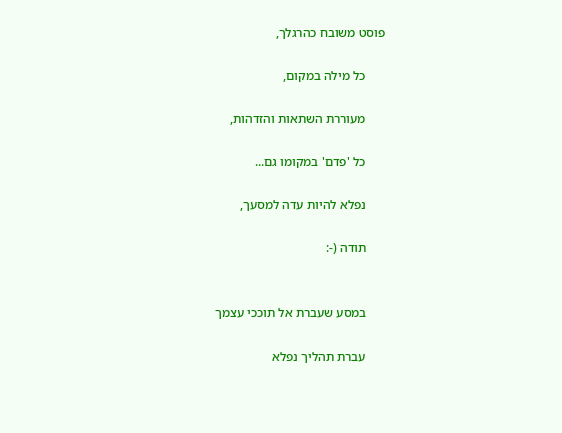פוסט משובח כהרגלך,

      כל מילה במקום,

      מעוררת השתאות והזדהות,

      כל 'פדם' במקומו גם...

      נפלא להיות עדה למסעך,

      תודה (-:


      במסע שעברת אל תוככי עצמך

      עברת תהליך נפלא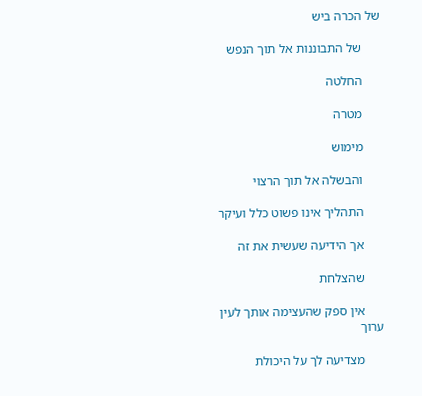של הכרה ביש

      של התבוננות אל תוך הנפש

      החלטה

      מטרה

      מימוש

      והבשלה אל תוך הרצוי

      התהליך אינו פשוט כלל ועיקר

      אך הידיעה שעשית את זה

      שהצלחת

      אין ספק שהעצימה אותך לעין ערוך

      מצדיעה לך על היכולת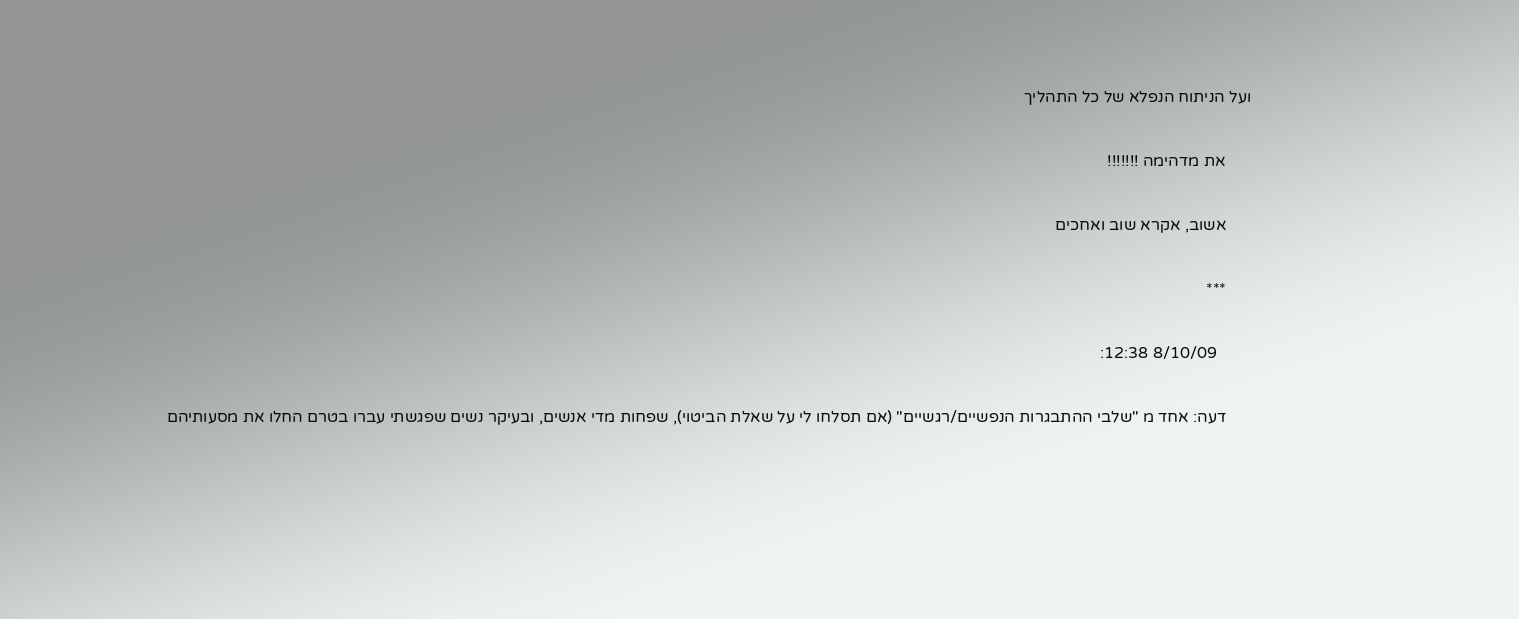ועל הניתוח הנפלא של כל התהליך

      את מדהימה !!!!!!!

      אשוב, אקרא שוב ואחכים

      ***

        8/10/09 12:38:

      דעה: אחד מ "שלבי ההתבגרות הנפשיים/רגשיים" (אם תסלחו לי על שאלת הביטוי), שפחות מדי אנשים, ובעיקר נשים שפגשתי עברו בטרם החלו את מסעותיהם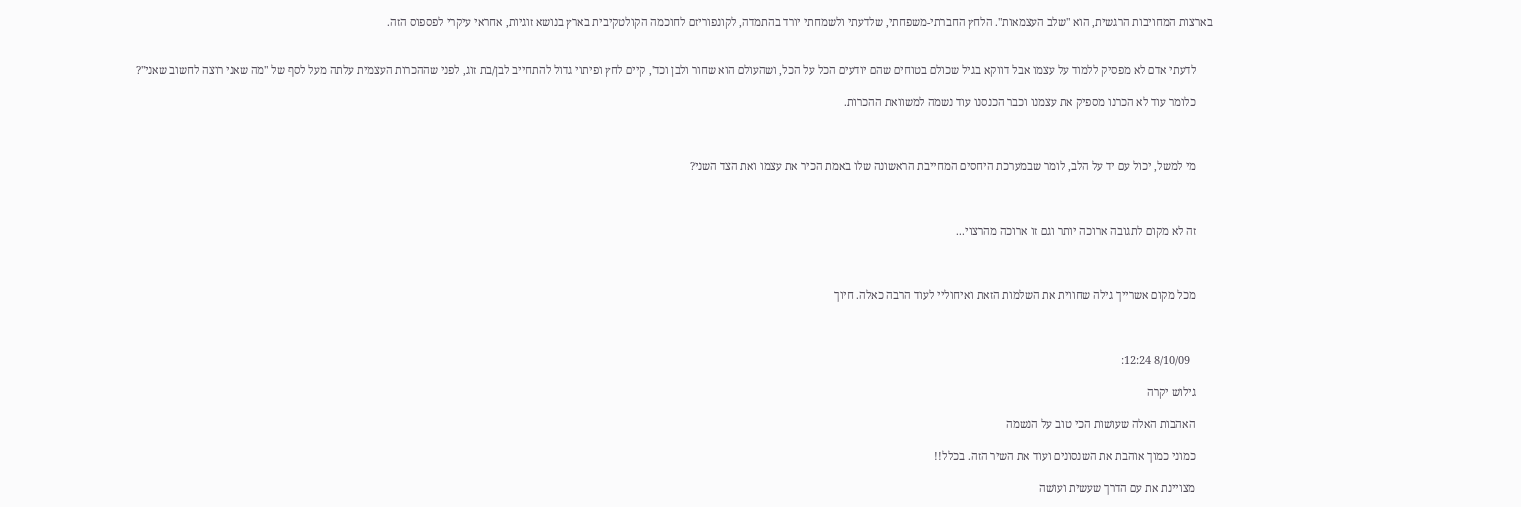בארצות המחויבות הרגשית, הוא "שלב העצמאות". הלחץ החברתי-משפחתי, שלדעתי ולשמחתי יורד בהתמדה, לקונפוריזם לחוכמה הקולטקיבית בארץ בנושא זוגיות, אחראי עיקרי לפספוס הזה.


      לדעתי אדם לא מפסיק ללמוד על עצמו אבל דווקא בגיל שכולם בטוחים שהם יודעים הכל על הכל, ושהעולם הוא שחור ולבן וכד', קיים לחץ ופיתוי גדול להתחייב לבן/בת זוג, לפני שההכרות העצמית עלתה מעל לסף של "מה שאני רוצה לחשוב שאני"?

      כלומר עוד לא הכרנו מספיק את עצמנו וכבר הכנסנו עוד נשמה למשוואת ההכרות.



      מי למשל, יכול עם יד על הלב, לומר שבמערכת היחסים המחייבת הראשונה שלו באמת הכיר את עצמו ואת הצד השני?



      זה לא מקום לתגובה ארוכה יותר וגם זו ארוכה מהרצוי...



      מכל מקום אשרייך גילה שחווית את השלמות הזאת ואיחוליי לעוד הרבה כאלה. חיוך



        8/10/09 12:24:

      גילוש יקרה

      האהבות האלה שעושות הכי טוב על הנשמה

      כמוני כמוך אוהבת את השנסונים ועוד את השיר הזה. בכלל!!

      מצויינת את עם הדרך שעשית ועושה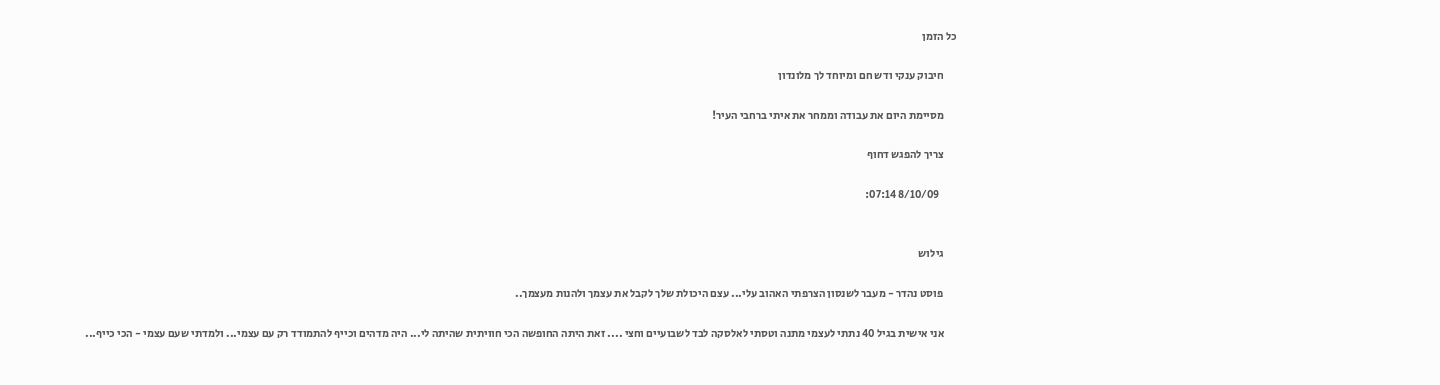כל הזמן

      חיבוק ענקי ודש חם ומיוחד לך מלונדון

      מסיימת היום את עבודה וממחר את איתי ברחבי העיר!

      צריך להפגש דחוף

        8/10/09 07:14:


      גילוש

      פוסט נהדר - מעבר לשנסון הצרפתי האהוב עלי... עצם היכולת שלך לקבל את עצמך ולהנות מעצמך..

      אני אישית בגיל 40 נתתי לעצמי מתנה וטסתי לאלסקה לבד לשבועיים וחצי .... זאת היתה החופשה הכי חוויתית שהיתה לי... היה מדהים וכייף להתמודד רק עם עצמי... ולמדתי שעם עצמי - הכי כייף...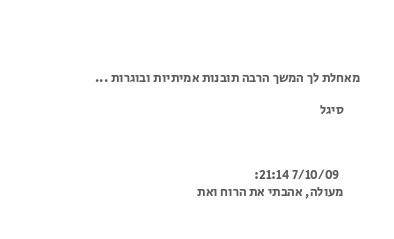מאחלת לך המשך הרבה תובנות אמיתיות ובוגרות ...

      סיגל



        7/10/09 21:14:
      מעולה, אהבתי את הרוח ואת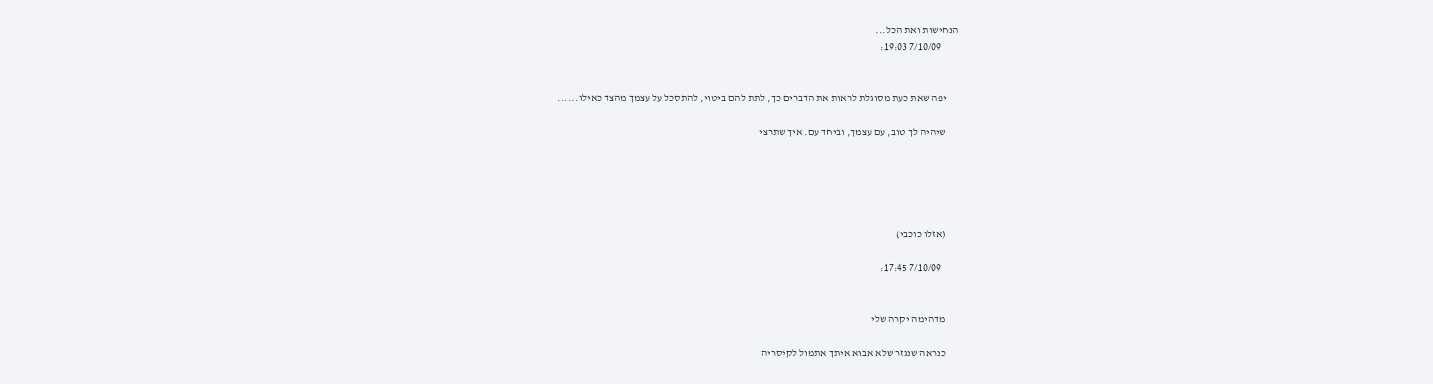הנחישות ואת הכל...
        7/10/09 19:03:


      יפה שאת כעת מסוגלת לראות את הדברים כך, לתת להם ביטוי, להתסכל על עצמך מהצד כאילו......

      שיהיה לך טוב, עם עצמך, וביחד עם. איך שתרצי





      (אזלו כוכבי)

        7/10/09 17:45:


      מדהימה יקרה שלי

      כנראה שנגזר שלא אבוא איתך אתמול לקיסריה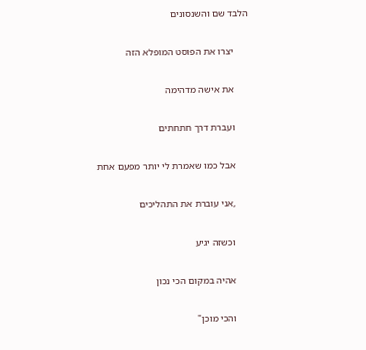הלבד שם והשנסונים

      יצרו את הפוסט המופלא הזה

      את אישה מדהימה

      ועברת דרך חתחתים

      אבל כמו שאמרת לי יותר מפעם אחת

      ,אני עוברת את התהליכים

      וכשזה יגיע

      אהיה במקום הכי נכון

      והכי מוכן"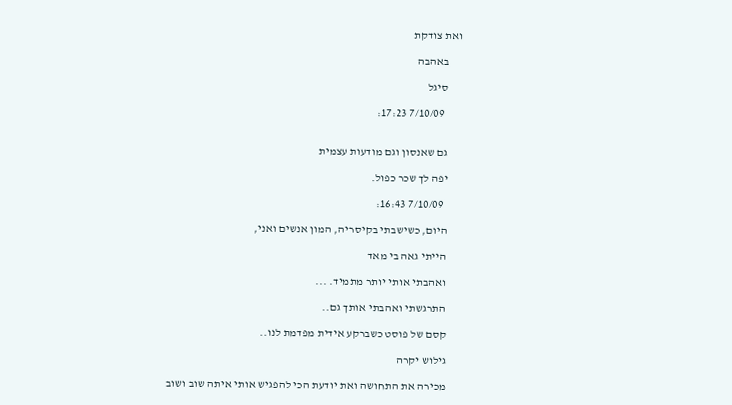ואת צודקת

      באהבה

      סיגל

        7/10/09 17:23:


      גם שאנסון וגם מודעות עצמית

      יפה לך שכר כפול.

        7/10/09 16:43:

      היום, כשישבתי בקיסריה, המון אנשים ואני,

      הייתי גאה בי מאד

      ואהבתי אותי יותר מתמיד. ...

      התרגשתי ואהבתי אותך גם..

      קסם של פוסט כשברקע אידית מפדמת לנו..

      גילוש יקרה

      מכירה את התחושה ואת יודעת הכי להפגיש אותי איתה שוב ושוב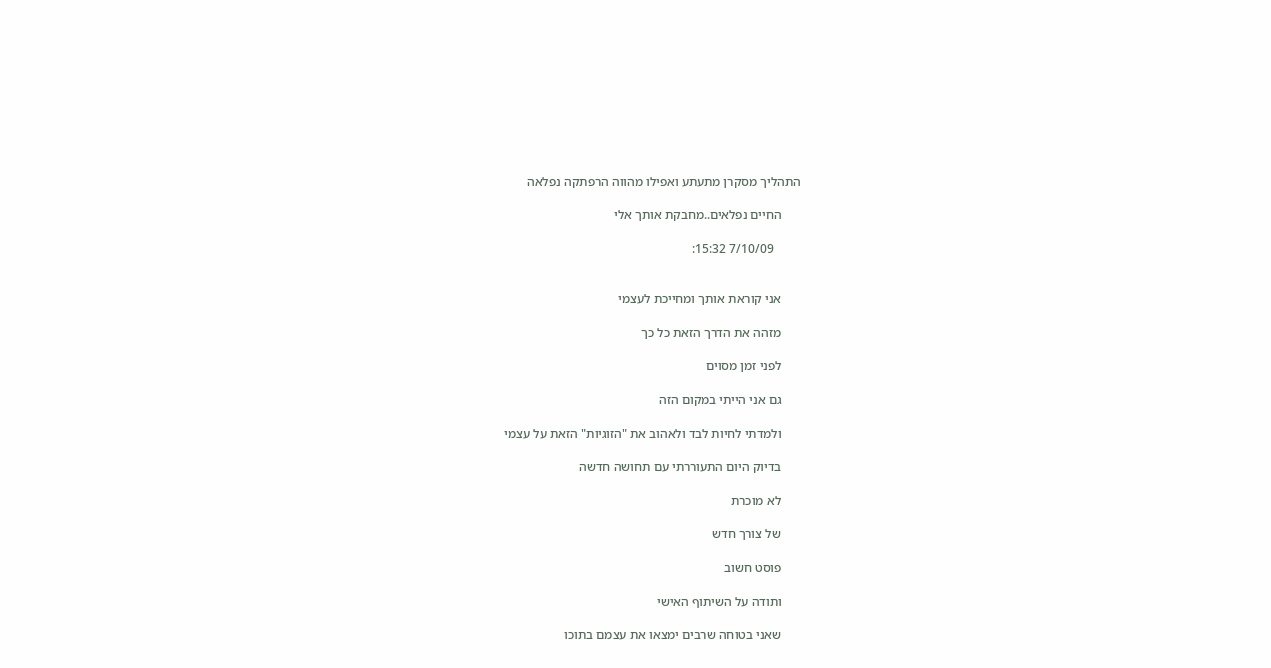התהליך מסקרן מתעתע ואפילו מהווה הרפתקה נפלאה

      החיים נפלאים..מחבקת אותך אלי

        7/10/09 15:32:


      אני קוראת אותך ומחייכת לעצמי

      מזהה את הדרך הזאת כל כך

      לפני זמן מסוים

      גם אני הייתי במקום הזה

      ולמדתי לחיות לבד ולאהוב את "הזוגיות" הזאת על עצמי

      בדיוק היום התעוררתי עם תחושה חדשה

      לא מוכרת

      של צורך חדש

      פוסט חשוב

      ותודה על השיתוף האישי

      שאני בטוחה שרבים ימצאו את עצמם בתוכו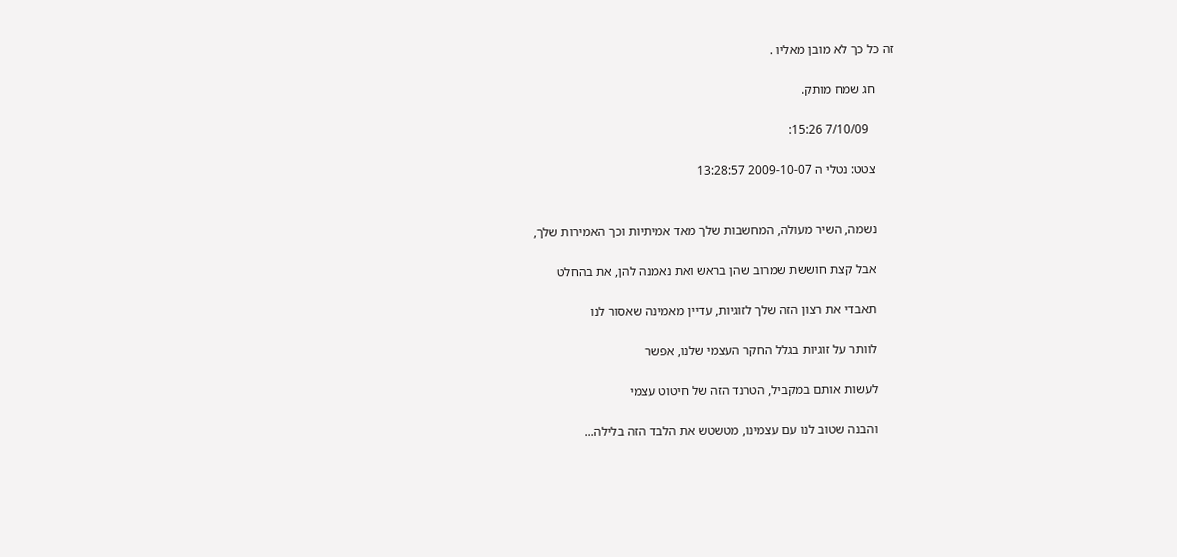זה כל כך לא מובן מאליו .

      חג שמח מותק.

        7/10/09 15:26:

      צטט: נטלי ה 2009-10-07 13:28:57


      נשמה, השיר מעולה, המחשבות שלך מאד אמיתיות וכך האמירות שלך,

      אבל קצת חוששת שמרוב שהן בראש ואת נאמנה להן, את בהחלט

      תאבדי את רצון הזה שלך לזוגיות, עדיין מאמינה שאסור לנו

      לוותר על זוגיות בגלל החקר העצמי שלנו, אפשר

      לעשות אותם במקביל, הטרנד הזה של חיטוט עצמי

      והבנה שטוב לנו עם עצמינו, מטשטש את הלבד הזה בלילה...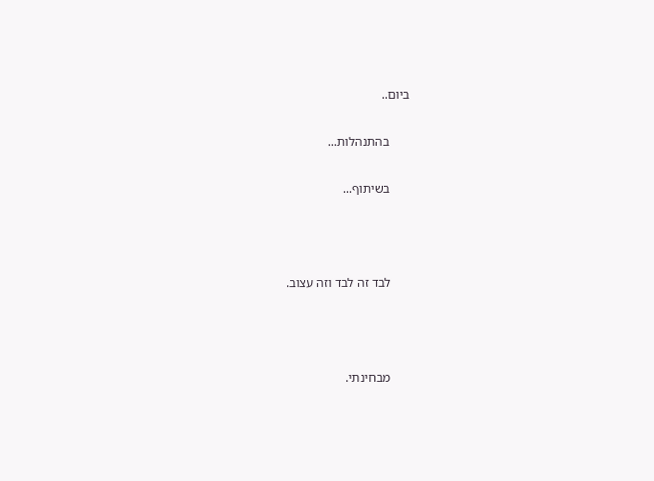ביום..

      בהתנהלות...

      בשיתוף...



      לבד זה לבד וזה עצוב.



      מבחינתי.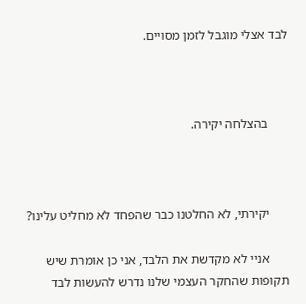לבד אצלי מוגבל לזמן מסויים.



      בהצלחה יקירה.



      יקירתי, לא החלטנו כבר שהפחד לא מחליט עלינו?

      אניי לא מקדשת את הלבד, אני כן אומרת שיש תקופות שהחקר העצמי שלנו נדרש להעשות לבד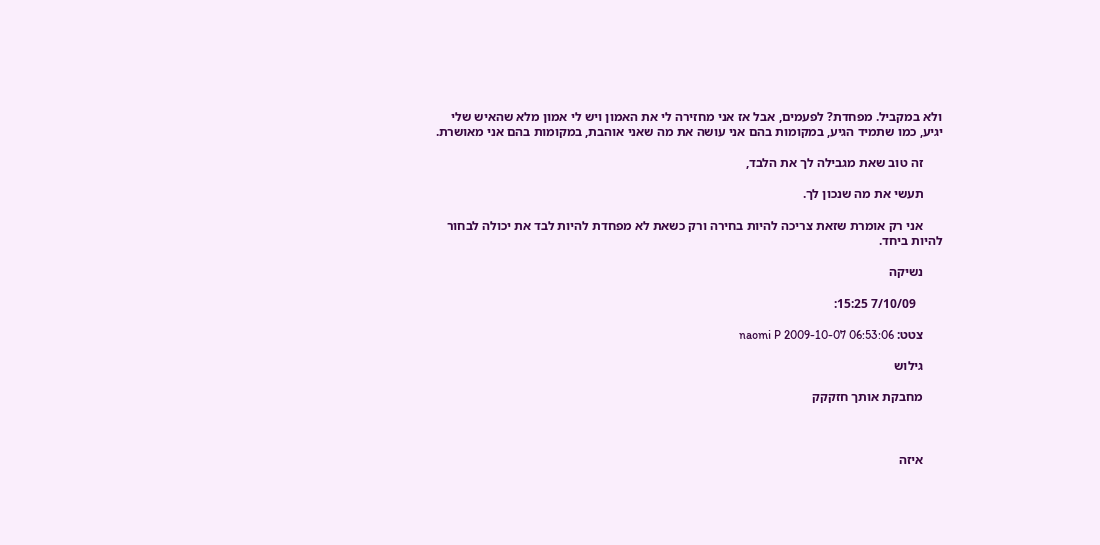ולא במקביל. מפחדת? לפעמים, אבל אז אני מחזירה לי את האמון ויש לי אמון מלא שהאיש שלי יגיע, כמו שתמיד הגיע, במקומות בהם אני עושה את מה שאני אוהבת, במקומות בהם אני מאושרת.

      זה טוב שאת מגבילה לך את הלבד,

      תעשי את מה שנכון לך.

      אני רק אומרת שזאת צריכה להיות בחירה ורק כשאת לא מפחדת להיות לבד את יכולה לבחור  להיות ביחד.

      נשיקה

        7/10/09 15:25:

      צטט: naomi P 2009-10-07 06:53:06

      גילוש

      מחבקת אותך חזקקק



      איזה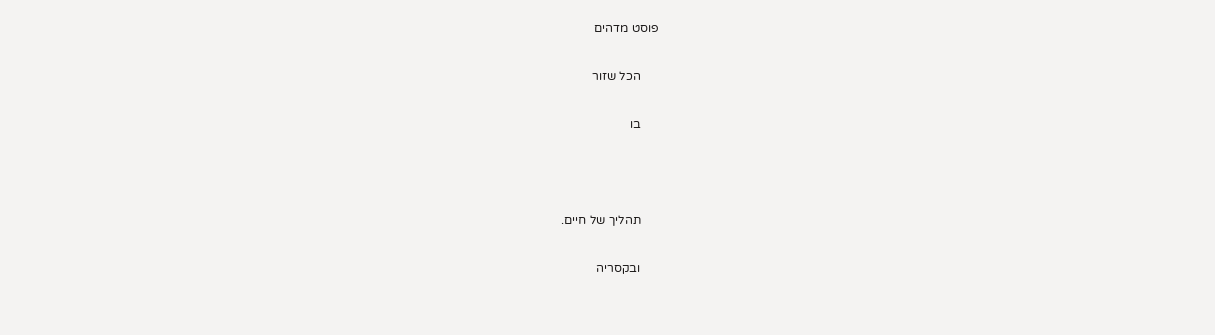פוסט מדהים

      הכל שזור

      בו



      תהליך של חיים.

      ובקסריה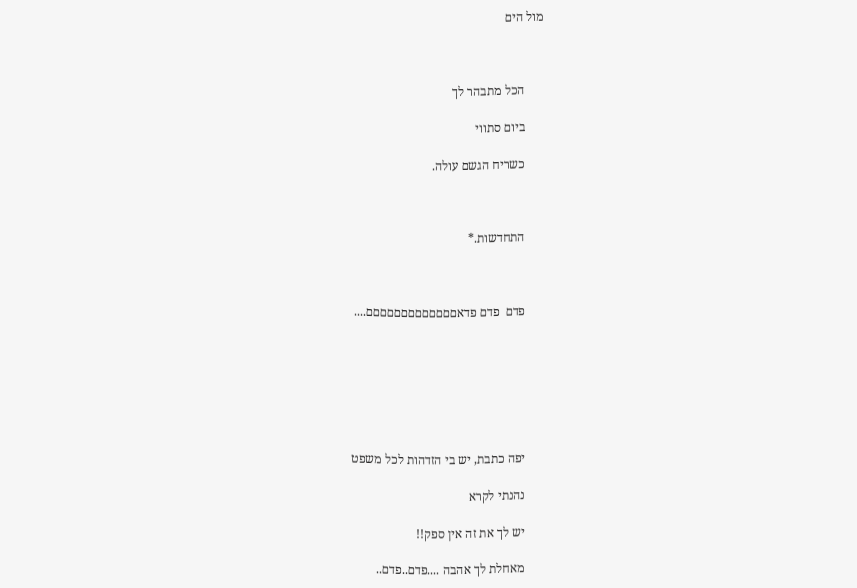מול הים



      הכל מתבהר לך

      ביום סתווי

      כשריח הגשם עולה.



      התחדשות.*



      פדם  פדם פדאםםםםםםםםםםםםם....







      יפה כתבת, יש בי הזדהות לכל משפט

      נהנתי לקרא

      יש לך את זה אין ספק!!

      מאחלת לך אהבה ....פדם..פדם..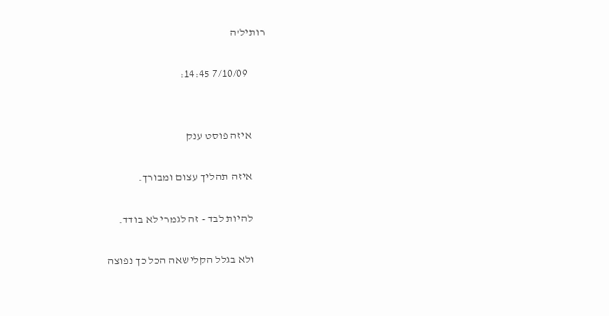רותיל'ה

        7/10/09 14:45:


      איזה פוסט ענק

      איזה תהליך עצום ומבורך.

      להיות לבד - זה לגמרי לא בודד.

      ולא בגלל הקלישאה הכל כך נפוצה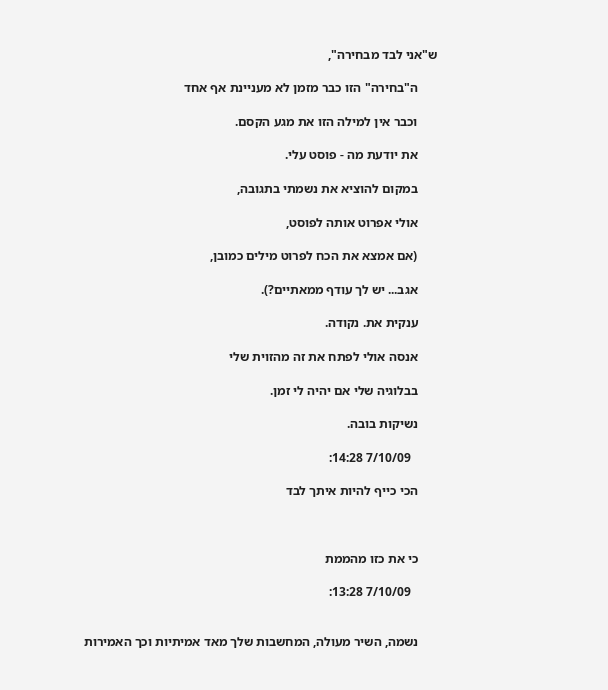ש"אני לבד מבחירה",

      ה"בחירה" הזו כבר מזמן לא מעניינת אף אחד

      וכבר אין למילה הזו את מגע הקסם.

      את יודעת מה - פוסט עלי.

      במקום להוציא את נשמתי בתגובה,

      אולי אפרוט אותה לפוסט,

      (אם אמצא את הכח לפרוט מילים כמובן,

      אגב... יש לך עודף ממאתיים?).

      ענקית את. נקודה.

      אנסה אולי לפתח את זה מהזוית שלי

      בבלוגיה שלי אם יהיה לי זמן.

      נשיקות בובה.

        7/10/09 14:28:

      הכי כייף להיות איתך לבד



      כי את כזו מהממת

        7/10/09 13:28:


      נשמה, השיר מעולה, המחשבות שלך מאד אמיתיות וכך האמירות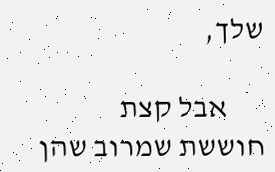שלך,

      אבל קצת חוששת שמרוב שהן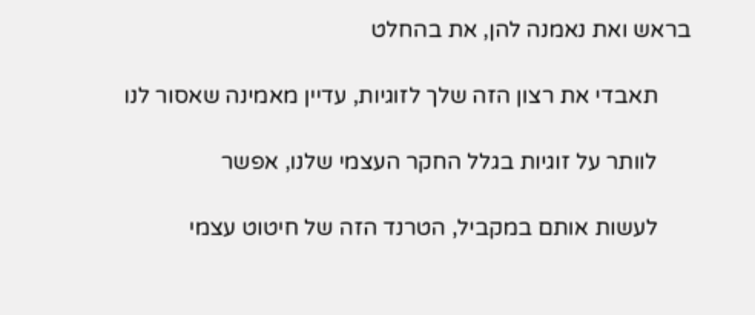בראש ואת נאמנה להן, את בהחלט

      תאבדי את רצון הזה שלך לזוגיות, עדיין מאמינה שאסור לנו

      לוותר על זוגיות בגלל החקר העצמי שלנו, אפשר

      לעשות אותם במקביל, הטרנד הזה של חיטוט עצמי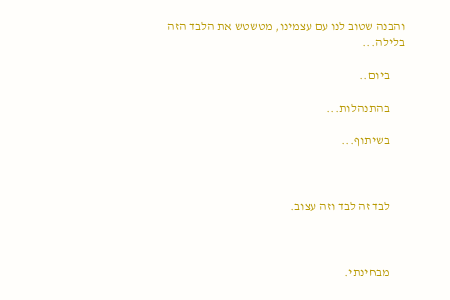והבנה שטוב לנו עם עצמינו, מטשטש את הלבד הזה בלילה...

      ביום..

      בהתנהלות...

      בשיתוף...



      לבד זה לבד וזה עצוב.



      מבחינתי.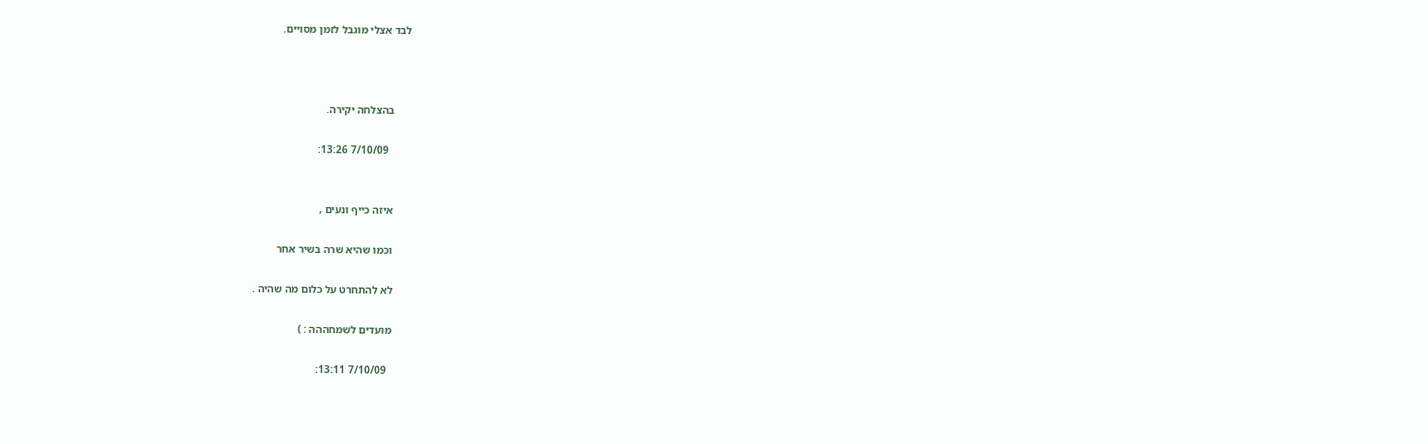לבד אצלי מוגבל לזמן מסויים.



      בהצלחה יקירה.

        7/10/09 13:26:


      איזה כייף ונעים ,

      וכמו שהיא שרה בשיר אחר

      לא להתחרט על כלום מה שהיה .

      מועדים לשמחההה : )

        7/10/09 13:11: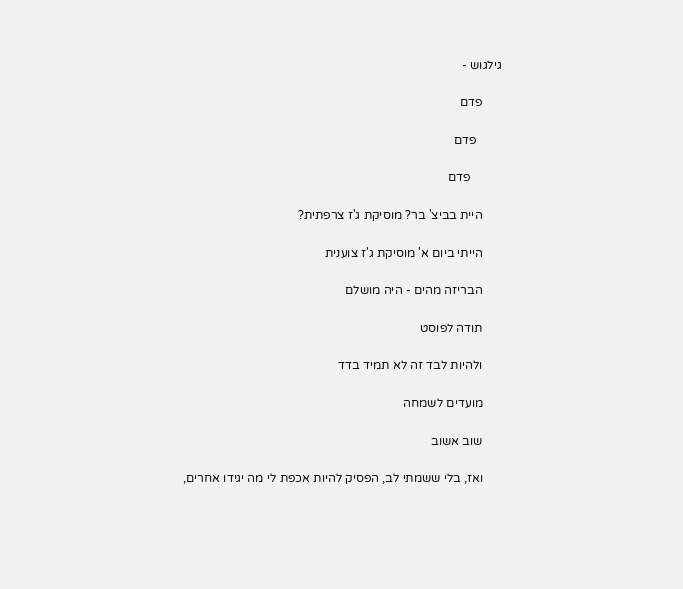גילגוש -

      פדם

        פדם

          פדם

      היית בביצ' בר? מוסיקת ג'ז צרפתית?

      הייתי ביום א' מוסיקת ג'ז צוענית

      הבריזה מהים - היה מושלם

      תודה לפוסט

      ולהיות לבד זה לא תמיד בדד

      מועדים לשמחה

      שוב אשוב

      ואז, בלי ששמתי לב, הפסיק להיות אכפת לי מה יגידו אחרים,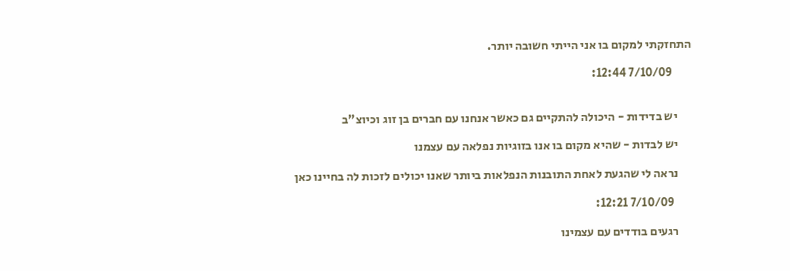התחזקתי למקום בו אני הייתי חשובה יותר.

        7/10/09 12:44:


      יש בדידות - היכולה להתקיים גם כאשר אנחנו עם חברים בן זוג וכיוצ"ב

      יש לבדות - שהיא מקום בו אנו בזוגיות נפלאה עם עצמנו

      נראה לי שהגעת לאחת התובנות הנפלאות ביותר שאנו יכולים לזכות לה בחיינו כאן

        7/10/09 12:21:

      רגעים בודדים עם עצמינו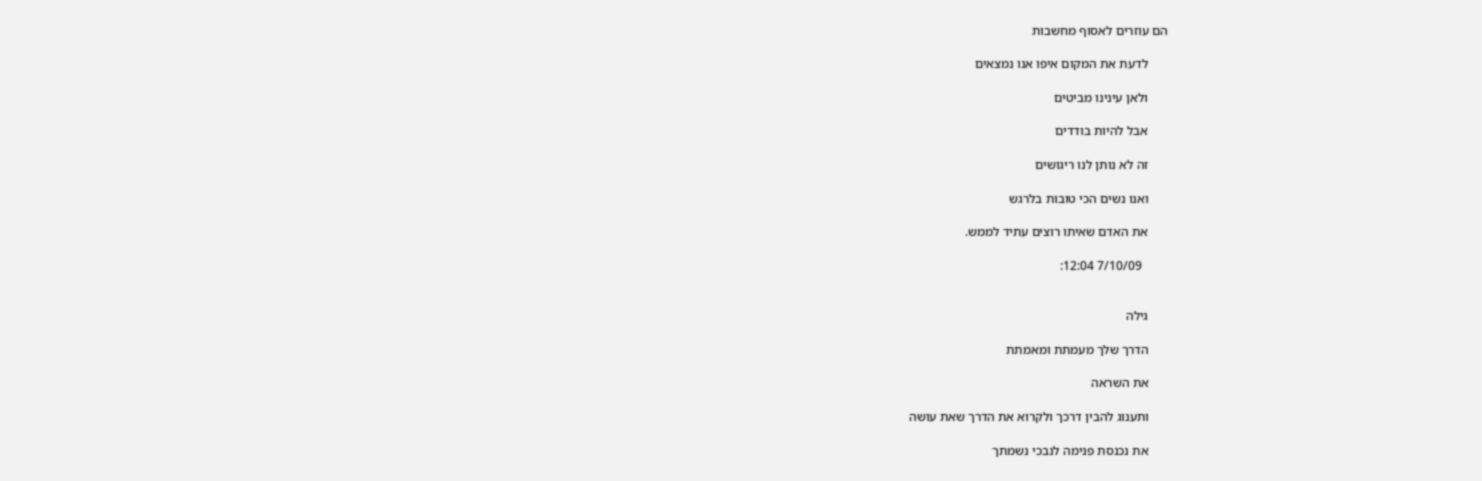הם עוזרים לאסוף מחשבות

      לדעת את המקום איפו אנו נמצאים

      ולאן עינינו מביטים

      אבל להיות בודדים

      זה לא נותן לנו ריגושים

      ואנו נשים הכי טובות בלרגש

      את האדם שאיתו רוצים עתיד לממש.

        7/10/09 12:04:


      גילה

      הדרך שלך מעמתת ומאמתת

      את השראה

      ותענוג להבין דרכך ולקרוא את הדרך שאת עושה

      את נכנסת פנימה לנבכי נשמתך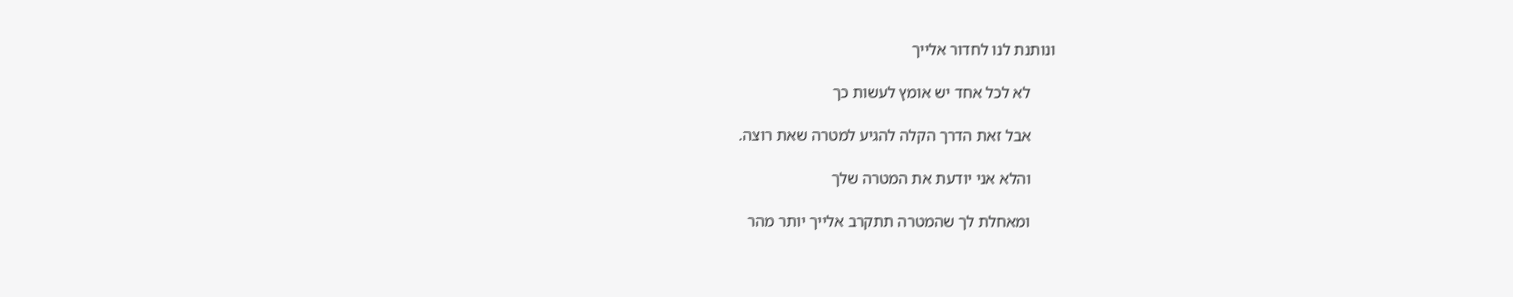ונותנת לנו לחדור אלייך

      לא לכל אחד יש אומץ לעשות כך

      אבל זאת הדרך הקלה להגיע למטרה שאת רוצה.

      והלא אני יודעת את המטרה שלך

      ומאחלת לך שהמטרה תתקרב אלייך יותר מהר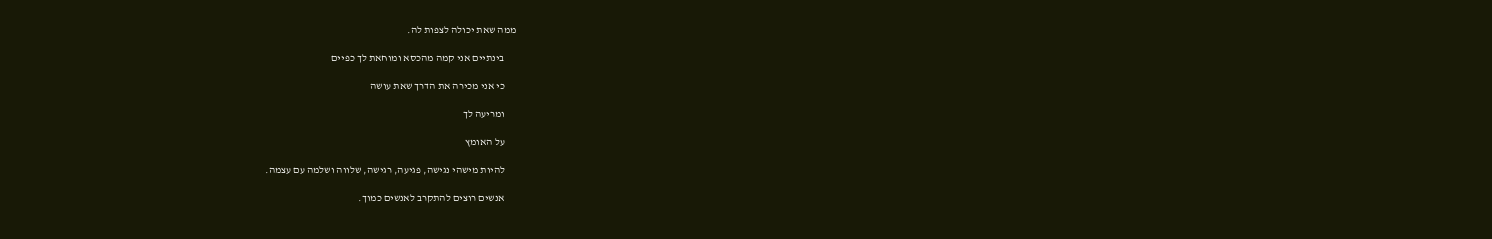ממה שאת יכולה לצפות לה.

      בינתיים אני קמה מהכסא ומוחאת לך כפיים

      כי אני מכירה את הדרך שאת עושה

      ומריעה לך

      על האומץ

      להיות מישהי נגישה, פגיעה, רגישה, שלווה ושלמה עם עצמה.

      אנשים רוצים להתקרב לאנשים כמוך.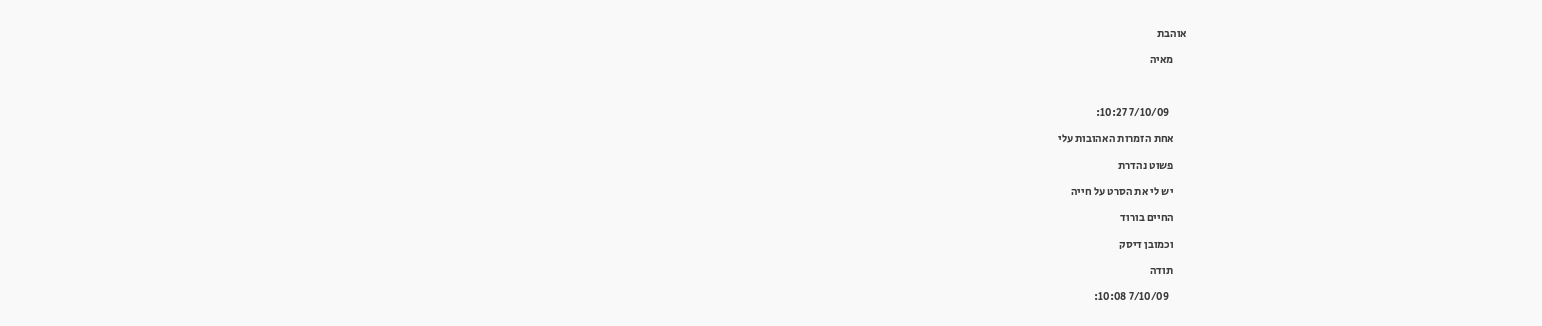אוהבת

      מאיה



        7/10/09 10:27:

      אחת הזמרות האהובות עלי

      פשוט נהדרת

      יש לי את הסרט על חייה

      החיים בורוד

      וכמובן דיסק

      תודה

        7/10/09 10:08: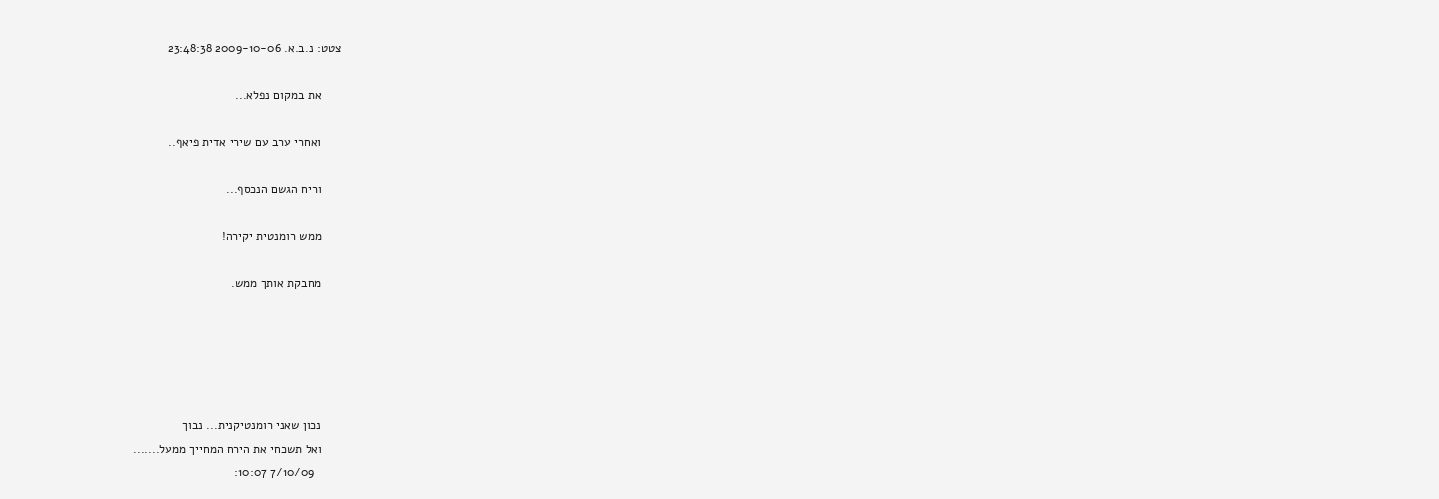צטט: נ.ב.א. 2009-10-06 23:48:38

      את במקום נפלא...

      ואחרי ערב עם שירי אדית פיאף..

      וריח הגשם הנכסף...

      ממש רומנטית יקירה!

      מחבקת אותך ממש.





      נכון שאני רומנטיקנית... נבוך
      ואל תשכחי את הירח המחייך ממעל.......
        7/10/09 10:07: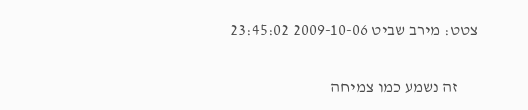צטט: מירב שביט 2009-10-06 23:45:02


      זה נשמע כמו צמיחה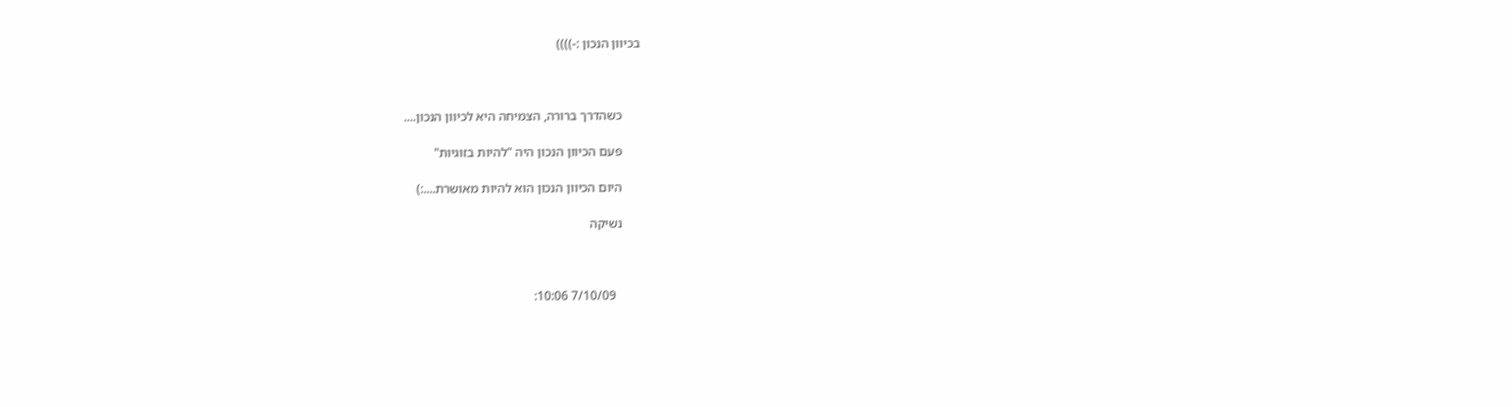בכיוון הנכון :-))))



      כשהדרך ברורה, הצמיחה היא לכיוון הנכון....

      פעם הכיוון הנכון היה "להיות בזוגיות"

      היום הכיוון הנכון הוא להיות מאושרת....:)

      נשיקה



        7/10/09 10:06: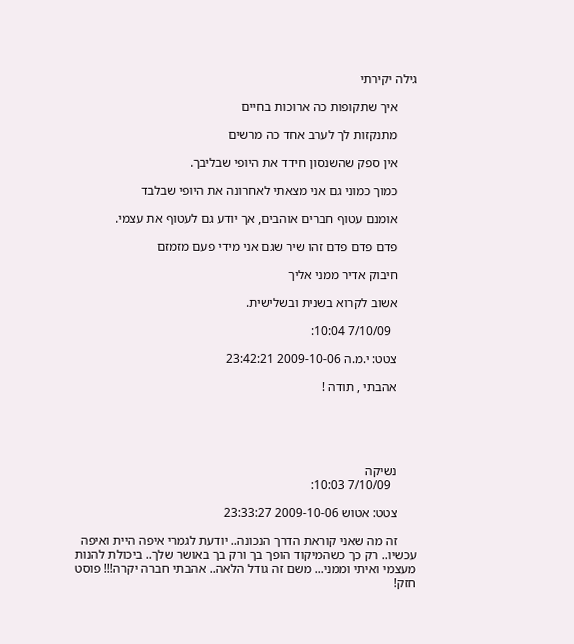גילה יקירתי

      איך שתקופות כה ארוכות בחיים

      מתנקזות לך לערב אחד כה מרשים

      אין ספק שהשנסון חידד את היופי שבליבך.

      כמוך כמוני גם אני מצאתי לאחרונה את היופי שבלבד

      אומנם עטוף חברים אוהבים, אך יודע גם לעטוף את עצמי.

      פדם פדם פדם זהו שיר שגם אני מידי פעם מזמזם

      חיבוק אדיר ממני אליך

      אשוב לקרוא בשנית ובשלישית.

        7/10/09 10:04:

      צטט: י.מ.ה 2009-10-06 23:42:21

      אהבתי , תודה !





      נשיקה
        7/10/09 10:03:

      צטט: אטוש 2009-10-06 23:33:27

      זה מה שאני קוראת הדרך הנכונה.. יודעת לגמרי איפה היית ואיפה עכשיו.. רק כך כשהמיקוד הופך בך ורק בך באושר שלך.. ביכולת להנות מעצמי ואיתי וממני... משם זה גודל הלאה.. אהבתי חברה יקרה!!! פוסט חזק!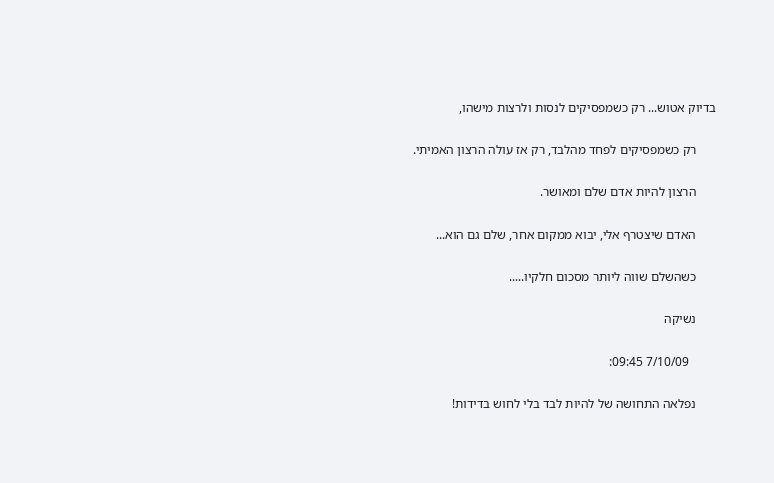בדיוק אטוש... רק כשמפסיקים לנסות ולרצות מישהו,

      רק כשמפסיקים לפחד מהלבד, רק אז עולה הרצון האמיתי.

      הרצון להיות אדם שלם ומאושר.

      האדם שיצטרף אלי, יבוא ממקום אחר, שלם גם הוא...

      כשהשלם שווה ליותר מסכום חלקיו.....

      נשיקה

        7/10/09 09:45:

      נפלאה התחושה של להיות לבד בלי לחוש בדידות!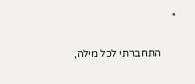*

      התחברתי לכל מילה,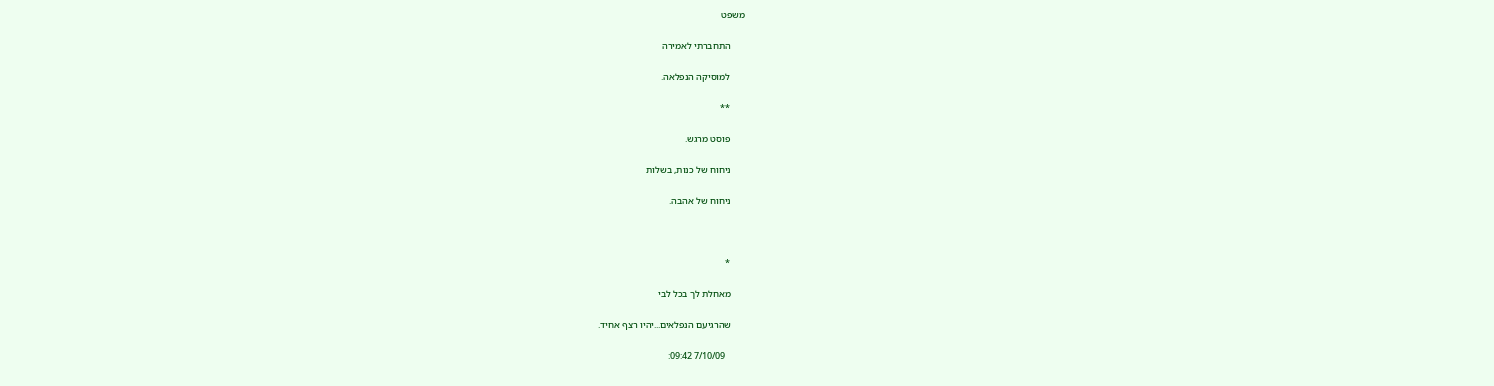משפט

      התחברתי לאמירה

      למוסיקה הנפלאה.

      **

      פוסט מרגש.

      ניחוח של כנות, בשלות

      ניחוח של אהבה.



      *

      מאחלת לך בכל לבי

      שהרגיעם הנפלאים...יהיו רצף אחיד.

        7/10/09 09:42: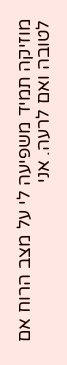מוזיקה תמיד משפיעה לי על מצב הרוח אם לטובה ואם לרעה. אני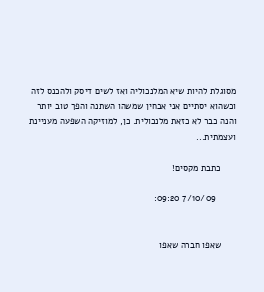מסוגלת להיות שיא המלנכוליה ואז לשים דיסק ולהכנס לזה וכשהוא יסתיים אני אבחין שמשהו השתנה והפך טוב יותר והנה כבר לא כזאת מלנכולית. כן, למוזיקה השפעה מעניינת ועצמתית...

      כתבת מקסים!

        7/10/09 09:20:


      שאפו חברה שאפו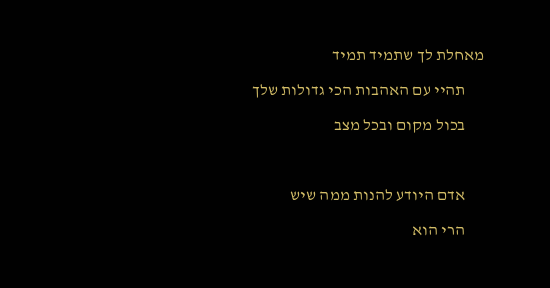מאחלת לך שתמיד תמיד

      תהיי עם האהבות הכי גדולות שלך

      בכול מקום ובכל מצב



      אדם היודע להנות ממה שיש

      הרי הוא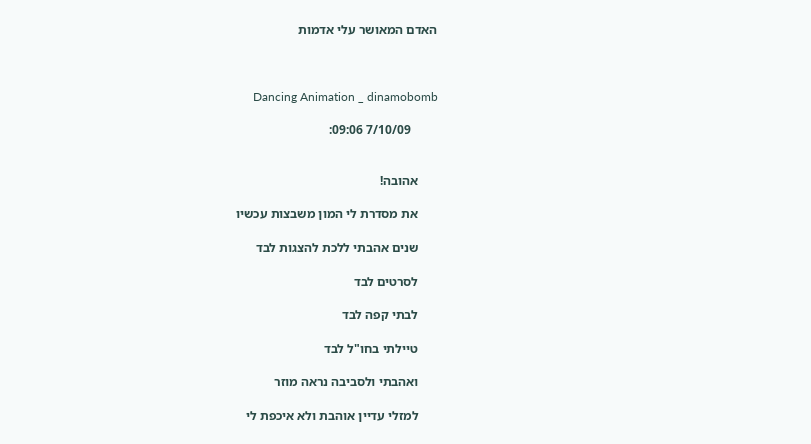האדם המאושר עלי אדמות



       Dancing Animation _ dinamobomb

        7/10/09 09:06:


      אהובה!

      את מסדרת לי המון משבצות עכשיו

      שנים אהבתי ללכת להצגות לבד

      לסרטים לבד

      לבתי קפה לבד

      טיילתי בחו"ל לבד

      ואהבתי ולסביבה נראה מוזר

      למזלי עדיין אוהבת ולא איכפת לי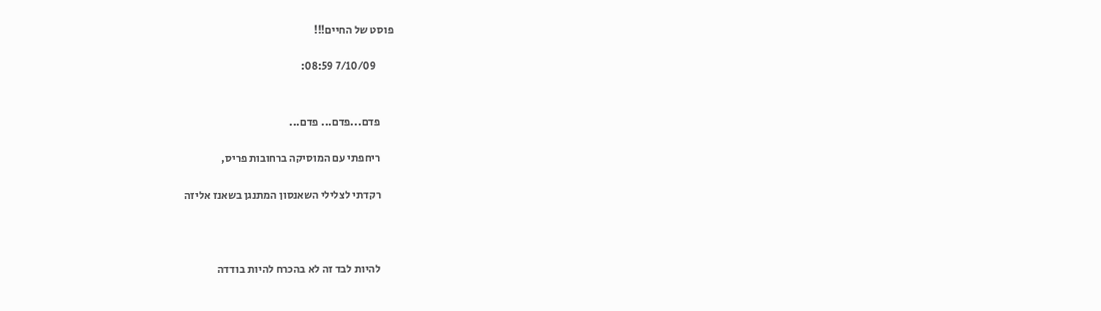פוסט של החיים!!!

        7/10/09 08:59:


      פדם...פדם... פדם...

      ריחפתי עם המוסיקה ברחובות פריס,

      רקדתי לצלילי השאנסון המתנגן בשאנז אליזה



      להיות לבד זה לא בהכרח להיות בודדה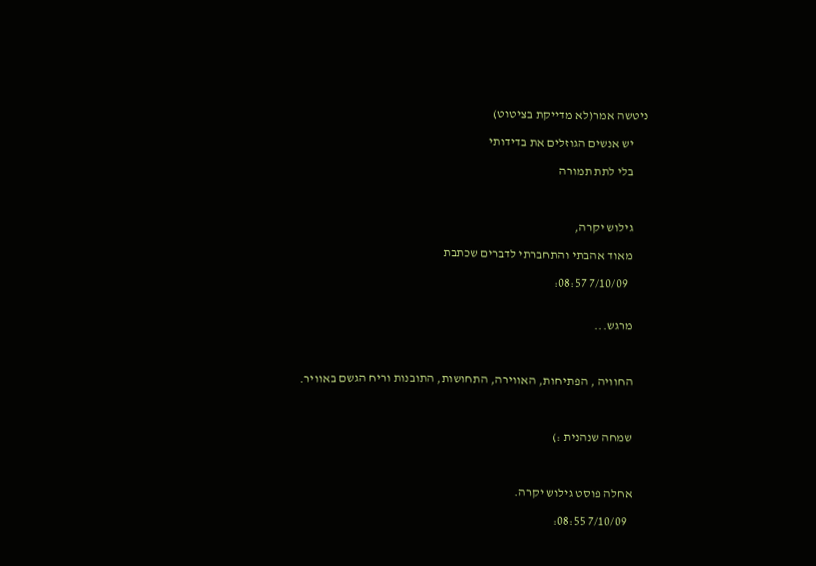ניטשה אמר(לא מדייקת בציטוט)

      יש אנשים הגוזלים את בדידותי

      בלי לתת תמורה



      גילוש יקרה,

      מאוד אהבתי והתחברתי לדברים שכתבת

        7/10/09 08:57:


      מרגש...



      החוויה , הפתיחות, האווירה, התחושות, התובנות וריח הגשם באוויר.



      שמחה שנהנית :)



      אחלה פוסט גילוש יקרה.

        7/10/09 08:55: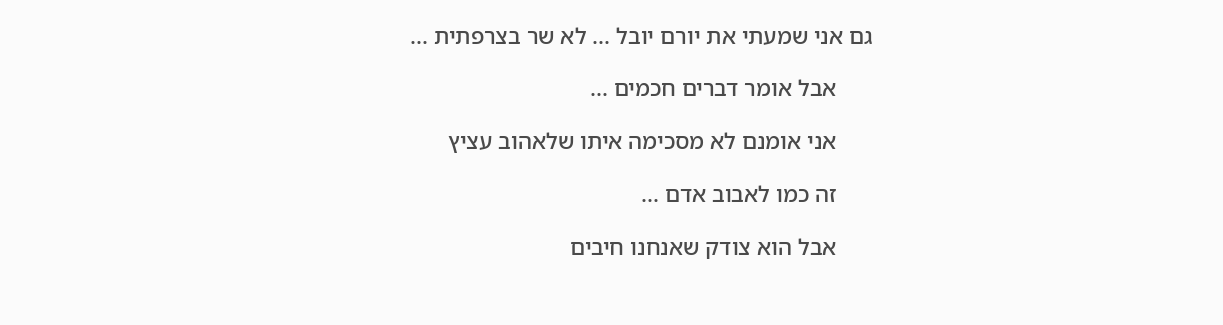גם אני שמעתי את יורם יובל ... לא שר בצרפתית ...

      אבל אומר דברים חכמים ...

      אני אומנם לא מסכימה איתו שלאהוב עציץ

      זה כמו לאבוב אדם ...

      אבל הוא צודק שאנחנו חיבים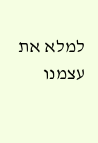למלא את עצמנו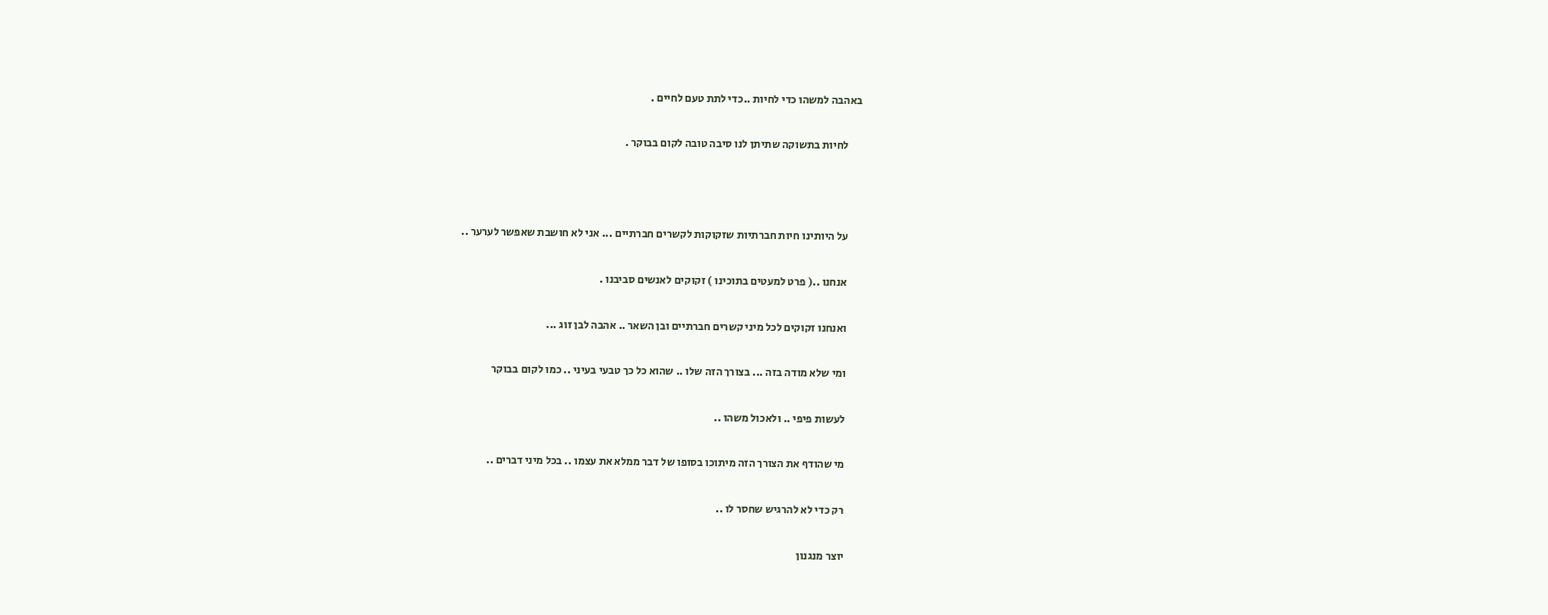באהבה למשהו כדי לחיות ..כדי לתת טעם לחיים .

      לחיות בתשוקה שתיתן לנו סיבה טובה לקום בבוקר .



      על היותינו חיות חברתיות שזקוקות לקשרים חברתיים ... אני לא חושבת שאפשר לערער ..

      אנחנו ..( פרט למעטים בתוכינו ) זקוקים לאנשים סביבנו .

      ואנחנו זקוקים לכל מיני קשרים חברתיים ובן השאר .. אהבה לבן זוג ...

      ומי שלא מודה בזה ... בצורך הזה שלו .. שהוא כל כך טבעי בעיני .. כמו לקום בבוקר

      לעשות פיפי .. ולאכול משהו ..

      מי שהודף את הצורך הזה מיתוכו בסופו של דבר ממלא את עצמו .. בכל מיני דברים ..

      רק כדי לא להרגיש שחסר לו ..

      יוצר מנגנון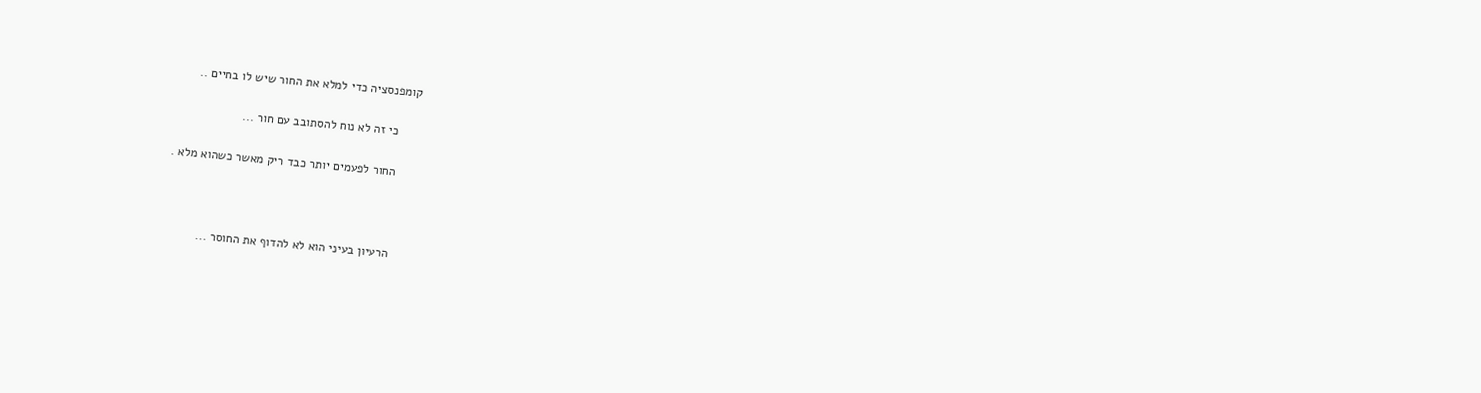קומפנסציה כדי למלא את החור שיש לו בחיים ..

      כי זה לא נוח להסתובב עם חור ...

      החור לפעמים יותר כבד ריק מאשר כשהוא מלא .



      הרעיון בעיני הוא לא להדוף את החוסר ...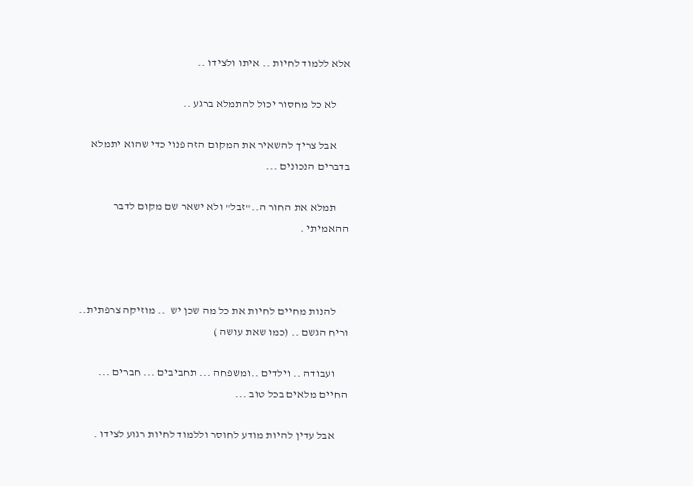אלא ללמוד לחיות .. איתו ולצידו ..

      לא כל מחסור יכול להתמלא ברגע ..

      אבל צריך להשאיר את המקום הזה פנוי כדי שהוא יתמלא בדברים הנכונים ...

      תמלא את החור ה.."זבל" ולא ישאר שם מקום לדבר ההאמיתי .



      להנות מחיים לחיות את כל מה שכן יש  .. מוזיקה צרפתית.. וריח הגשם .. (כמו שאת עושה )

      ועבודה .. וילדים ..ומשפחה ... תחביבים ... חברים ... החיים מלאים בכל טוב ...

      אבל עדין להיות מודע לחוסר וללמוד לחיות רגוע לצידו .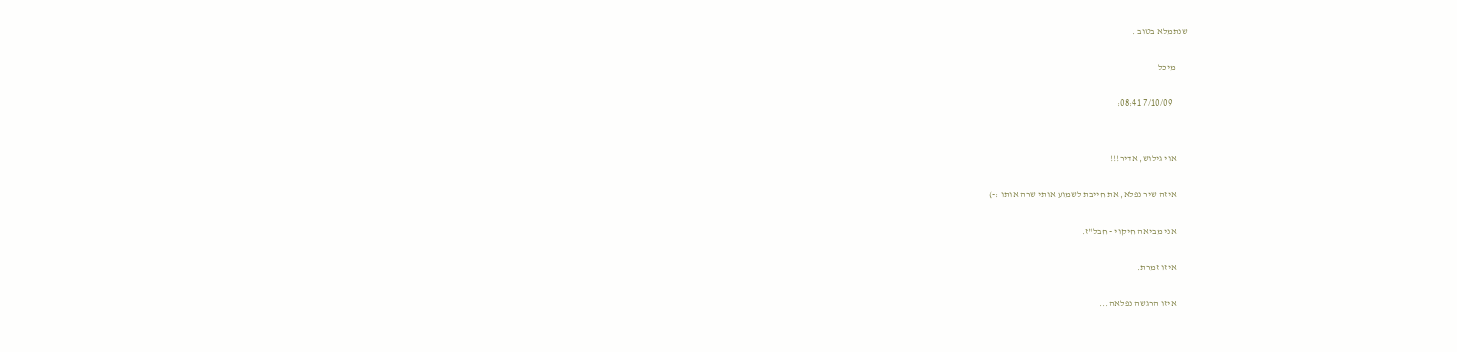שנתמלא בטוב .

      מיכל

        7/10/09 08:41:


      אוי גילוש, אדיר!!!

      איזה שיר נפלא, את חייבת לשמוע אותי שרה אותו :-)

      אני מביאה חיקוי - חבל"ז.

      איזו זמרת.

      איזו הרגשה נפלאה...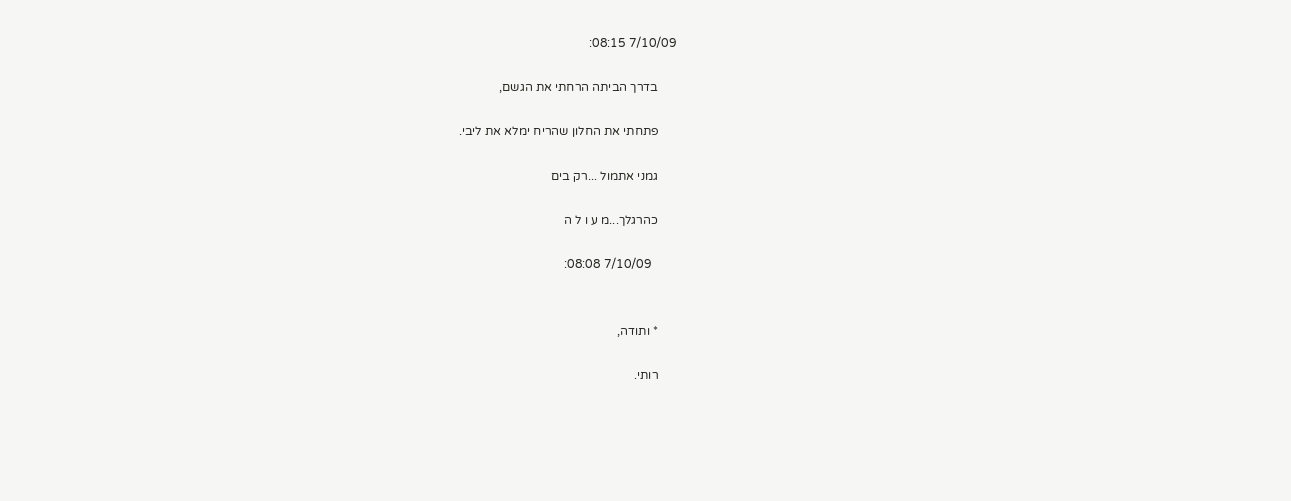7/10/09 08:15:

      בדרך הביתה הרחתי את הגשם,

      פתחתי את החלון שהריח ימלא את ליבי.

      גמני אתמול ...רק בים

      כהרגלך...מ ע ו ל ה

        7/10/09 08:08:


      * ותודה,

      רותי.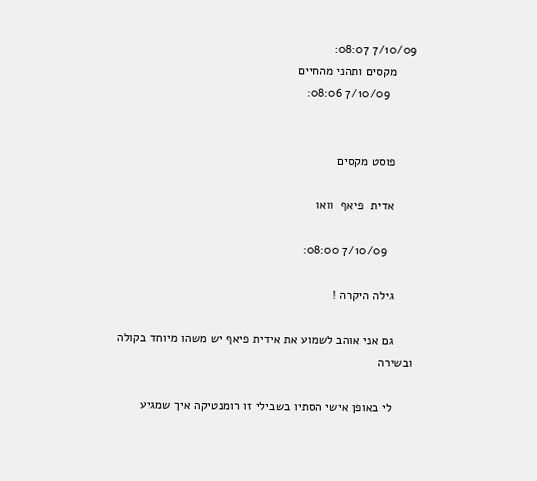7/10/09 08:07:
      מקסים ותהני מהחיים
        7/10/09 08:06:


      פוסט מקסים

      אדית  פיאף  וואו

        7/10/09 08:00:

      גילה היקרה !

      גם אני אוהב לשמוע את אידית פיאף יש משהו מיוחד בקולה ובשירה

      לי באופן אישי הסתיו בשבילי זו רומנטיקה איך שמגיע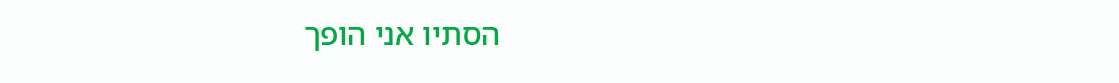הסתיו אני הופך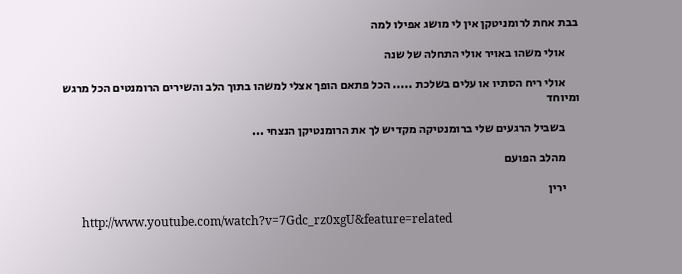בבת אחת לרומניטקן אין לי מושג אפילו למה

      אולי משהו באויר אולי התחלה של שנה

      אולי ריח הסתיו או עלים בשלכת ..... הכל פתאם הופך אצלי למשהו בתוך הלב והשירים הרומנטים הכל מרגש ומיוחד

      בשביל הרגעים שלי ברומנטיקה מקדיש לך את הרומנטיקן הנצחי ...

      מהלב הפועם

      ירין

      http://www.youtube.com/watch?v=7Gdc_rz0xgU&feature=related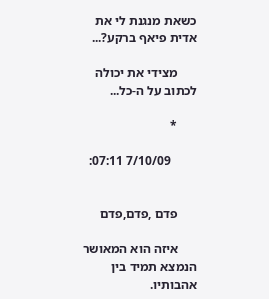כשאת מנגנת לי את אדית פיאף ברקע?...

      מצידי את יכולה לכתוב על ה-כל...

      *

        7/10/09 07:11:


      פדם ,פדם,פדם

      איזה הוא המאושר הנמצא תמיד בין אהבותיו.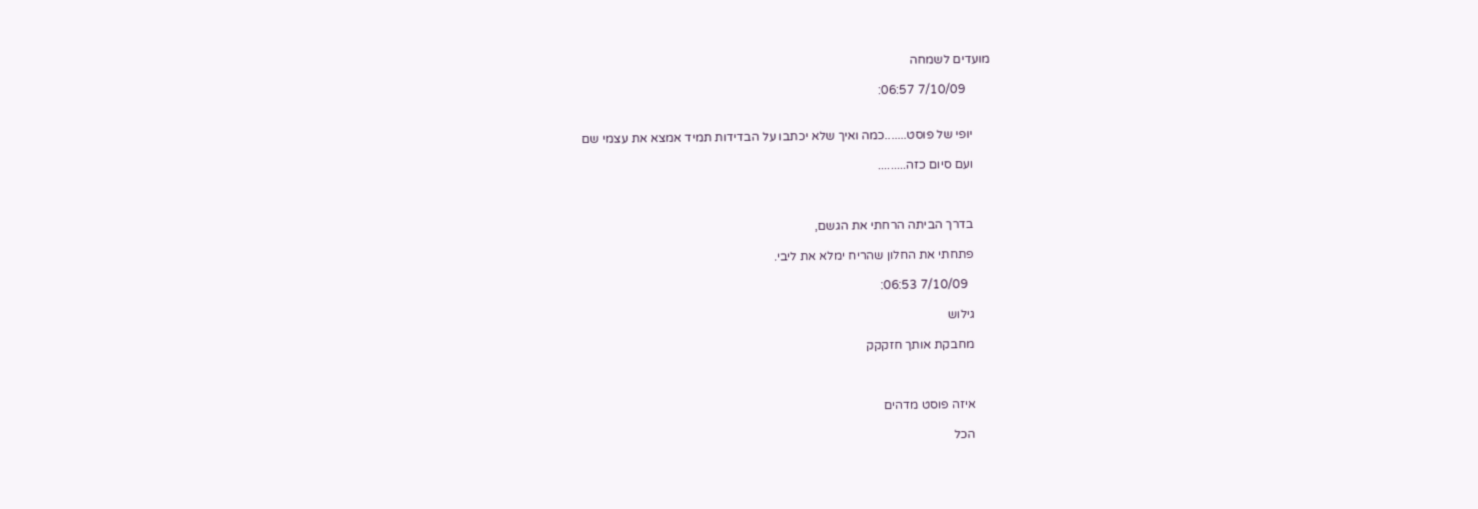מועדים לשמחה

        7/10/09 06:57:


      יופי של פוסט.......כמה ואיך שלא יכתבו על הבדידות תמיד אמצא את עצמי שם

      ועם סיום כזה.........



      בדרך הביתה הרחתי את הגשם,

      פתחתי את החלון שהריח ימלא את ליבי.

        7/10/09 06:53:

      גילוש

      מחבקת אותך חזקקק



      איזה פוסט מדהים

      הכל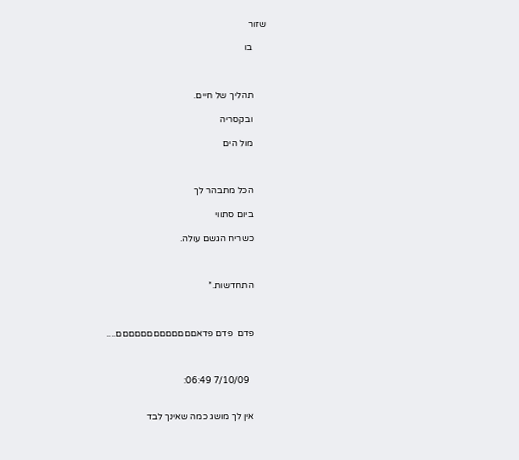שזור

      בו



      תהליך של חיים.

      ובקסריה

      מול הים



      הכל מתבהר לך

      ביום סתווי

      כשריח הגשם עולה.



      התחדשות.*



      פדם  פדם פדאםםםםםםםםםםםםם....



        7/10/09 06:49:


      אין לך מושג כמה שאינך לבד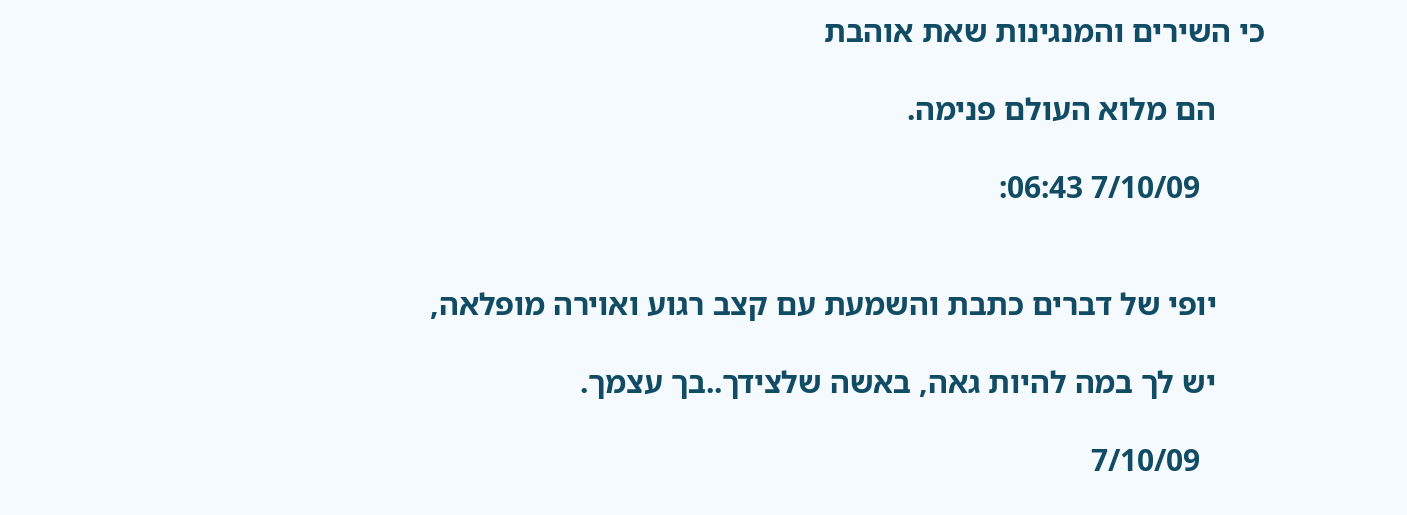כי השירים והמנגינות שאת אוהבת

      הם מלוא העולם פנימה.

        7/10/09 06:43:


      יופי של דברים כתבת והשמעת עם קצב רגוע ואוירה מופלאה,

      יש לך במה להיות גאה, באשה שלצידך..בך עצמך.

        7/10/09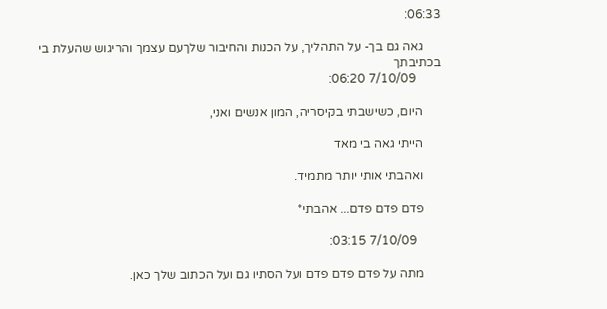06:33:

      גאה גם בך- על התהליך, על הכנות והחיבור שלךעם עצמך והריגוש שהעלת בי בכתיבתך
        7/10/09 06:20:

      היום, כשישבתי בקיסריה, המון אנשים ואני,

      הייתי גאה בי מאד

      ואהבתי אותי יותר מתמיד.

      פדם פדם פדם... אהבתי*

        7/10/09 03:15:

      מתה על פדם פדם פדם ועל הסתיו גם ועל הכתוב שלך כאן.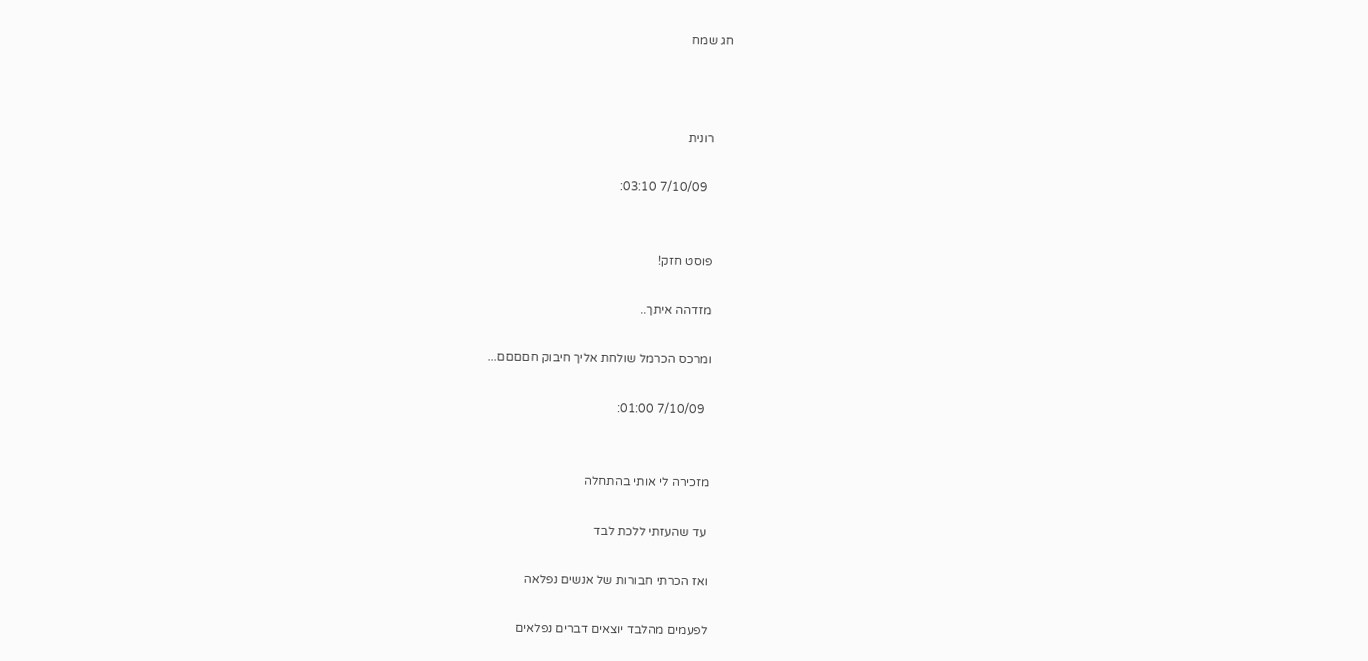חג שמח



      רונית

        7/10/09 03:10:


      פוסט חזק!

      מזדהה איתך..

      ומרכס הכרמל שולחת אליך חיבוק חםםםם...

        7/10/09 01:00:


      מזכירה לי אותי בהתחלה

       עד שהעזתי ללכת לבד

      ואז הכרתי חבורות של אנשים נפלאה

      לפעמים מהלבד יוצאים דברים נפלאים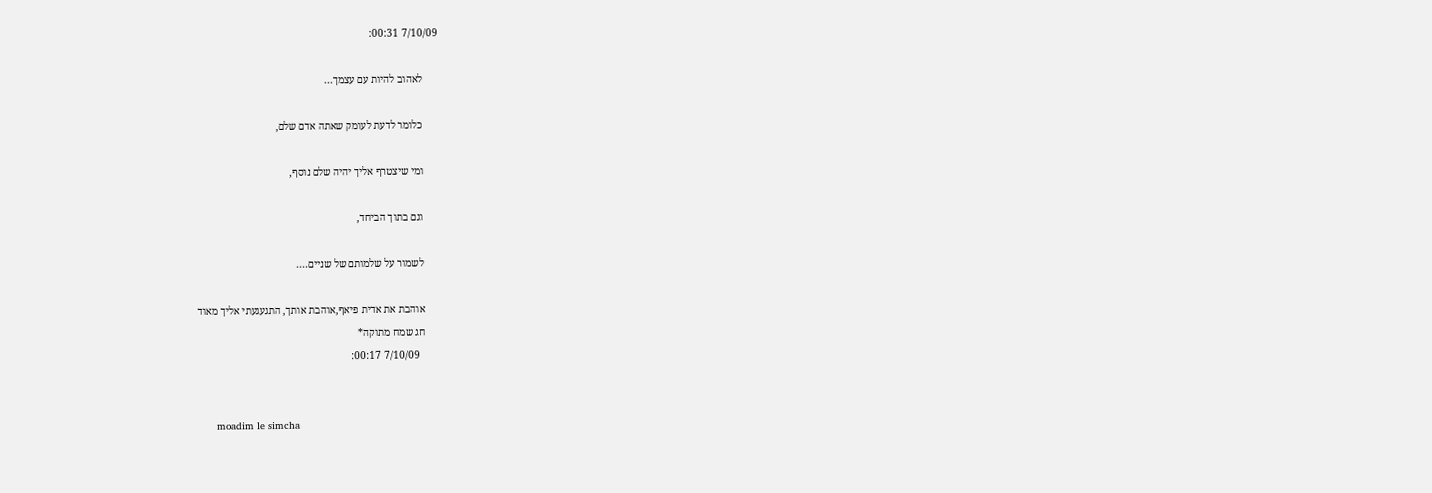7/10/09 00:31:

      לאהוב להיות עם עצמך...

      כלומר לדעת לעומק שאתה אדם שלם,

      ומי שיצטרף אליך יהיה שלם נוסף,

      וגם בתוך הביחד,

      לשמור על שלמותם של שניים....

      אוהבת את אדית פיאף,אוהבת אותך, התגעגעתי אליך מאוד
      חג שמח מתוקה*
        7/10/09 00:17:


      moadim le simcha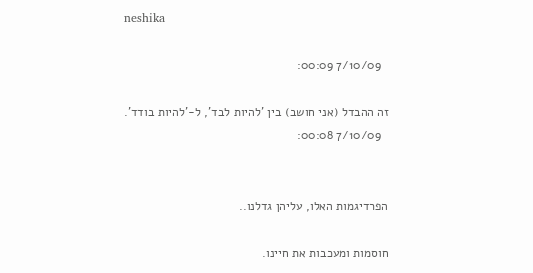neshika

        7/10/09 00:09:

      זה ההבדל (אני חושב) בין 'להיות לבד', ל-'להיות בודד'.
        7/10/09 00:08:


      הפרדיגמות האלו, עליהן גדלנו..

      חוסמות ומעכבות את חיינו.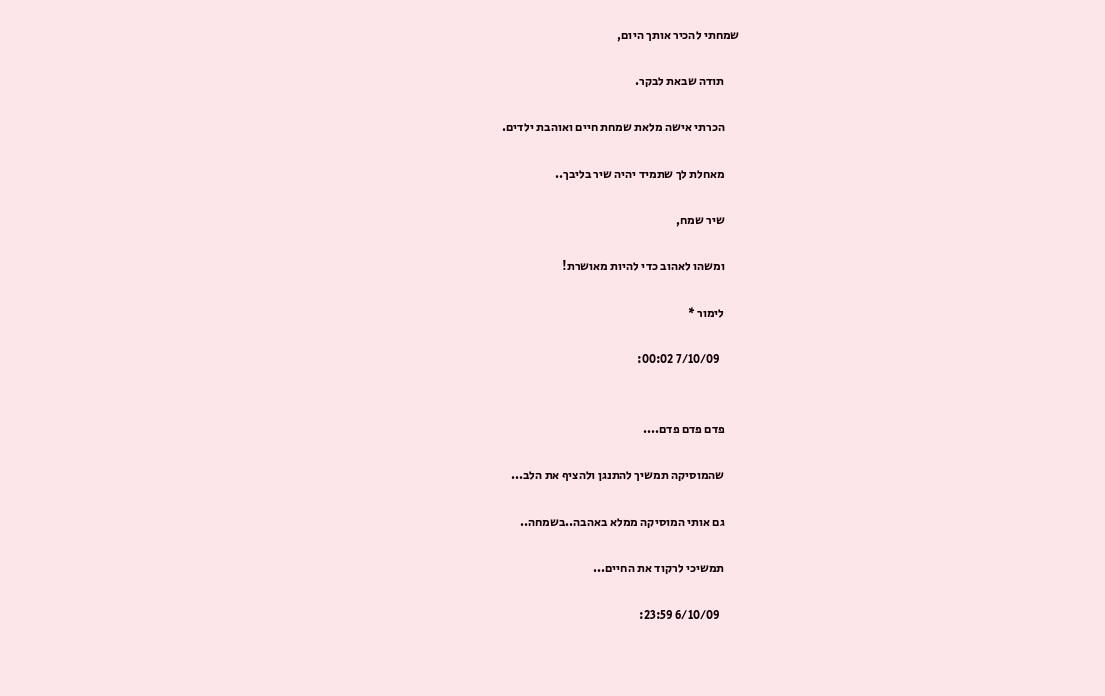שמחתי להכיר אותך היום,

      תודה שבאת לבקר.

      הכרתי אישה מלאת שמחת חיים ואוהבת ילדים.

      מאחלת לך שתמיד יהיה שיר בליבך..

      שיר שמח,

      ומשהו לאהוב כדי להיות מאושרת!

      לימור *

        7/10/09 00:02:


      פדם פדם פדם....

      שהמוסיקה תמשיך להתנגן ולהציף את הלב...

      גם אותי המוסיקה ממלא באהבה..בשמחה..

      תמשיכי לרקוד את החיים...

        6/10/09 23:59: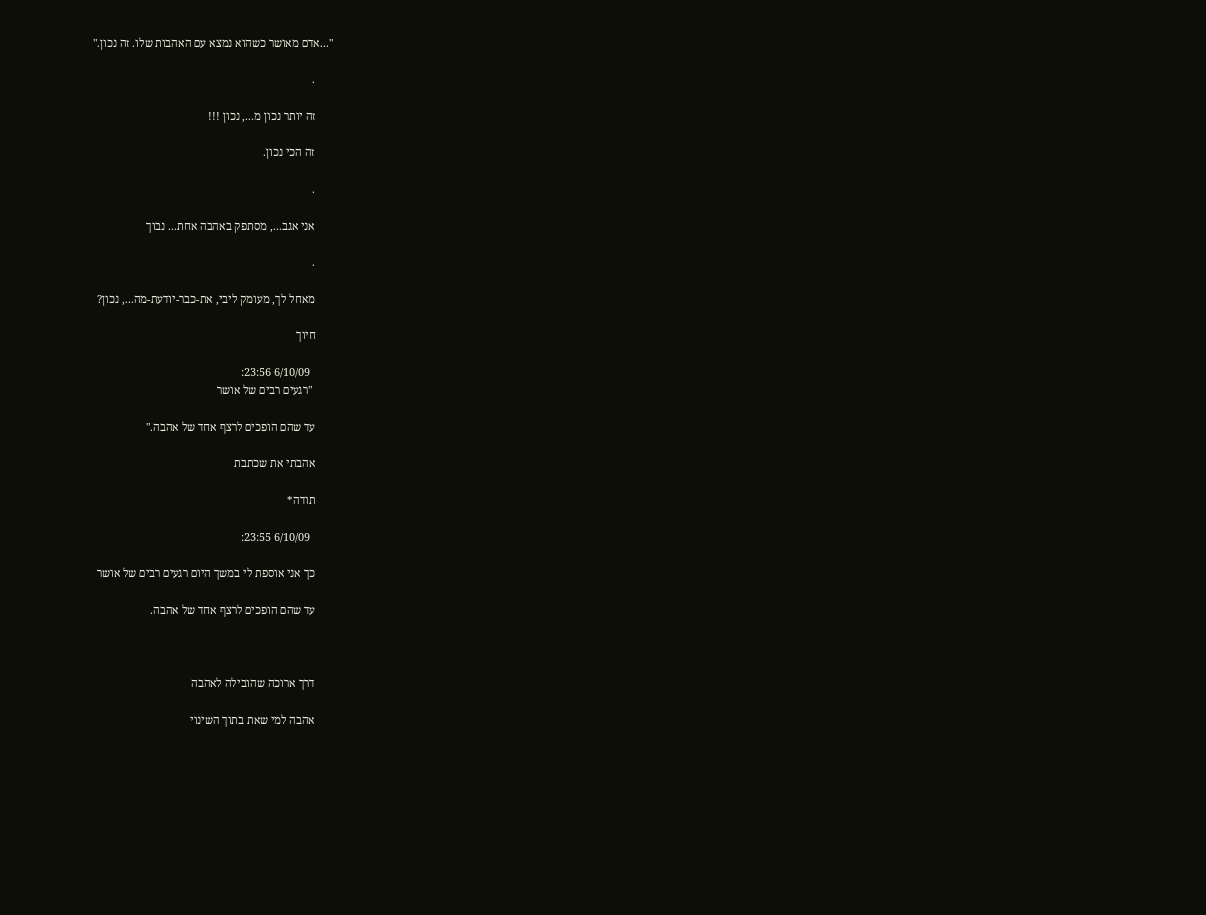"...אדם מאושר כשהוא נמצא עם האהבות שלו. זה נכון."

      .

      זה יותר נכון מ..., נכון !!!

      זה הכי נכון.

      .

      אני אגב..., מסתפק באהבה אחת... נבוך

      .

      מאחל לך, מעומק ליבי, את-כבר-יודעת-מה..., נכון?

      חיוך

        6/10/09 23:56:
       "רגעים רבים של אושר

      עד שהם הופכים לרצף אחד של אהבה."

      אהבתי את שכתבת

      תודה*

        6/10/09 23:55:

      כך אני אוספת לי במשך היום רגעים רבים של אושר

      עד שהם הופכים לרצף אחד של אהבה.



      דרך ארוכה שהובילה לאהבה

      אהבה למי שאת בתוך השינוי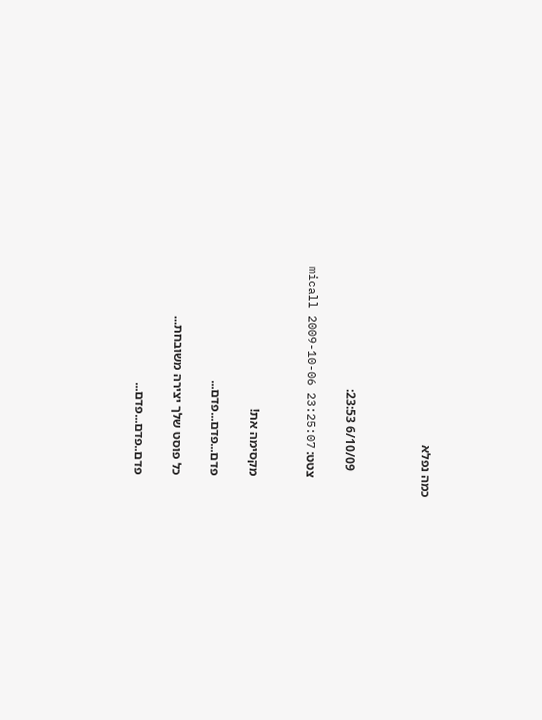כמה נפלא



        6/10/09 23:53:

      צטט: micall 2009-10-06 23:25:07


      מקסימה את!

      פדם...פדם...פדם...

      כל פוסט שלך יצירה משובחת...

      פדם..פדם...פדם...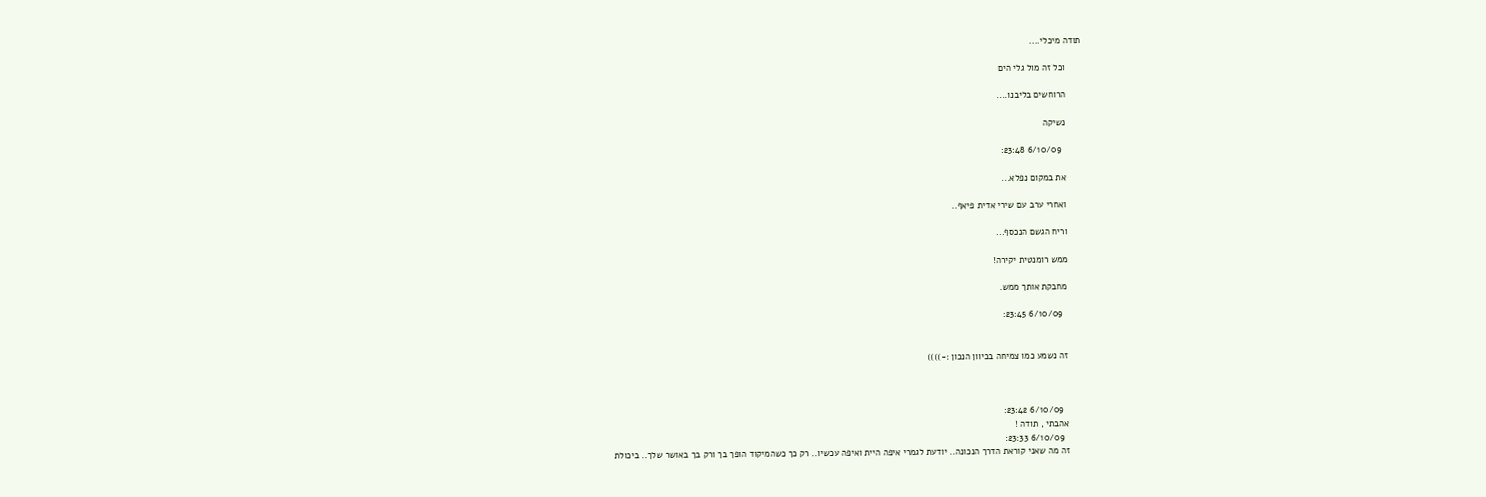תודה מיכלי....

      וכל זה מול גלי הים

      הרוחשים בליבנו....

      נשיקה

        6/10/09 23:48:

      את במקום נפלא...

      ואחרי ערב עם שירי אדית פיאף..

      וריח הגשם הנכסף...

      ממש רומנטית יקירה!

      מחבקת אותך ממש.

        6/10/09 23:45:


      זה נשמע כמו צמיחה בכיוון הנכון :-))))



        6/10/09 23:42:
      אהבתי , תודה !
        6/10/09 23:33:
      זה מה שאני קוראת הדרך הנכונה.. יודעת לגמרי איפה היית ואיפה עכשיו.. רק כך כשהמיקוד הופך בך ורק בך באושר שלך.. ביכולת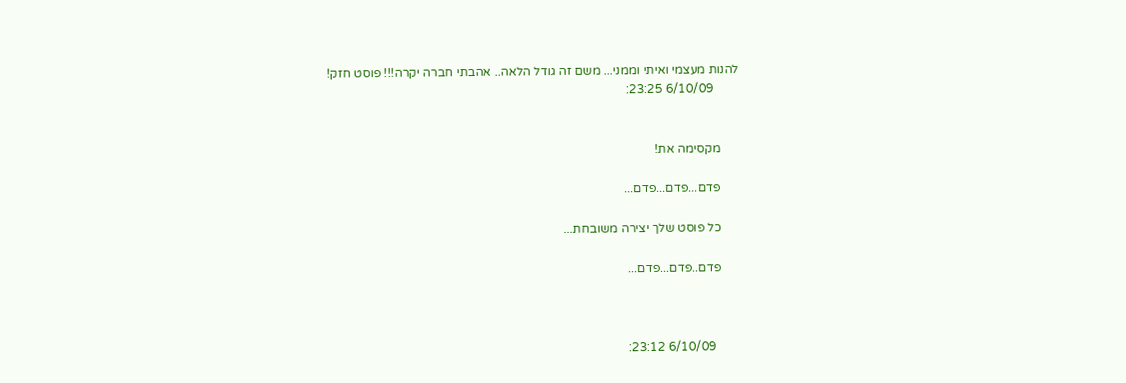להנות מעצמי ואיתי וממני... משם זה גודל הלאה.. אהבתי חברה יקרה!!! פוסט חזק!
        6/10/09 23:25:


      מקסימה את!

      פדם...פדם...פדם...

      כל פוסט שלך יצירה משובחת...

      פדם..פדם...פדם...



        6/10/09 23:12: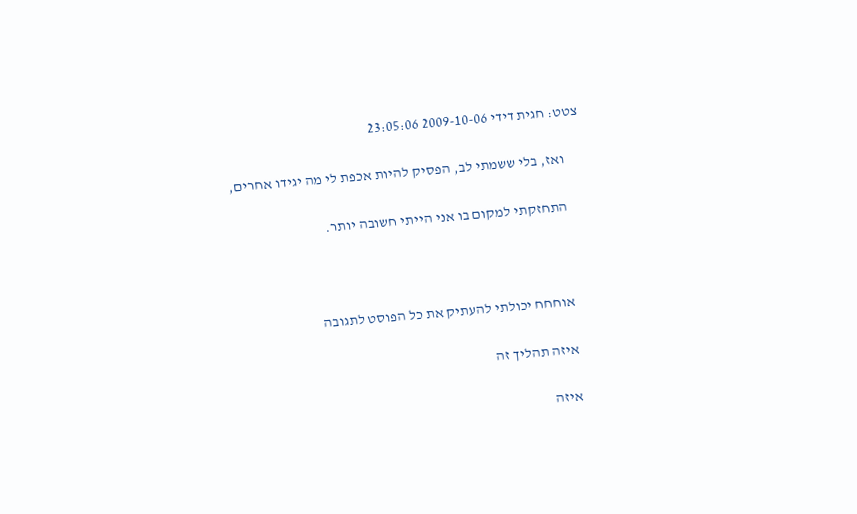צטט: חגית דידי 2009-10-06 23:05:06

      ואז, בלי ששמתי לב, הפסיק להיות אכפת לי מה יגידו אחרים,

      התחזקתי למקום בו אני הייתי חשובה יותר.



      אוחחח יכולתי להעתיק את כל הפוסט לתגובה

      איזה תהליך זה

      איזה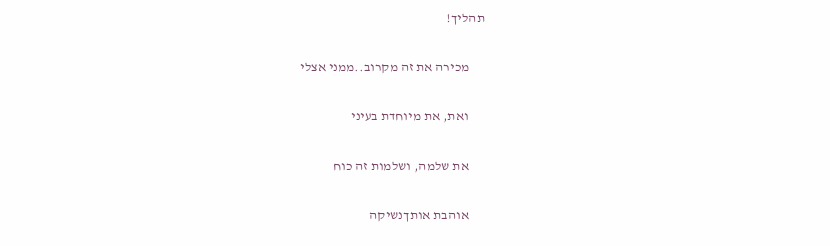תהליך!

      מכירה את זה מקרוב..ממני אצלי

      ואת, את מיוחדת בעיני

      את שלמה, ושלמות זה כוח

      אוהבת אותךנשיקה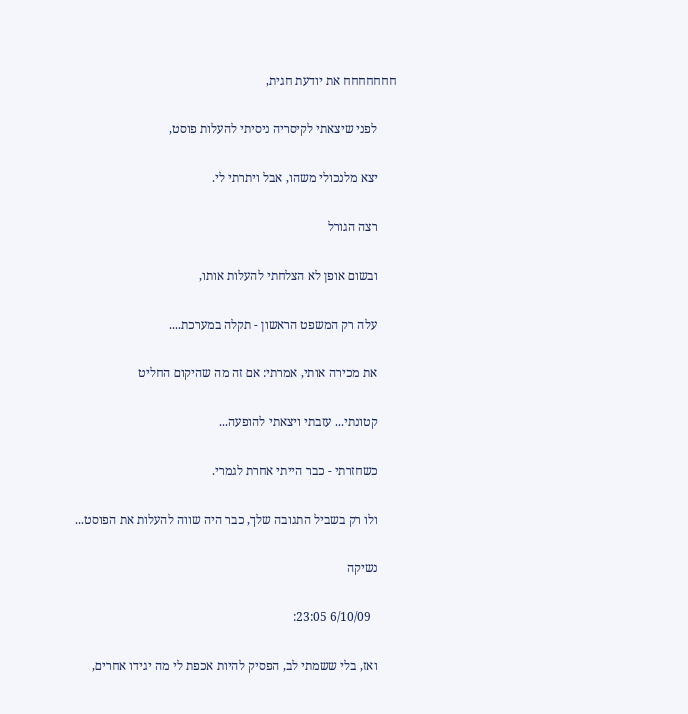חחחחחחח את יודעת חגית,

      לפני שיצאתי לקיסריה ניסיתי להעלות פוסט,

      יצא מלנכולי משהו, אבל ויתרתי לי.

      רצה הגורל

      ובשום אופן לא הצלחתי להעלות אותו,

      עלה רק המשפט הראשון - תקלה במערכת....

      את מכירה אותי, אמרתי: אם זה מה שהיקום החליט

      קטונתי... עזבתי ויצאתי להופעה...

      כשחזרתי - כבר הייתי אחרת לגמרי.

      ולו רק בשביל התגובה שלך, כבר היה שווה להעלות את הפוסט...

      נשיקה

        6/10/09 23:05:

      ואז, בלי ששמתי לב, הפסיק להיות אכפת לי מה יגידו אחרים,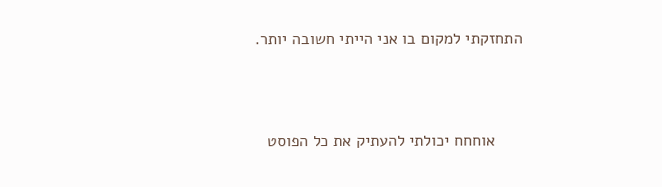התחזקתי למקום בו אני הייתי חשובה יותר.



      אוחחח יכולתי להעתיק את כל הפוסט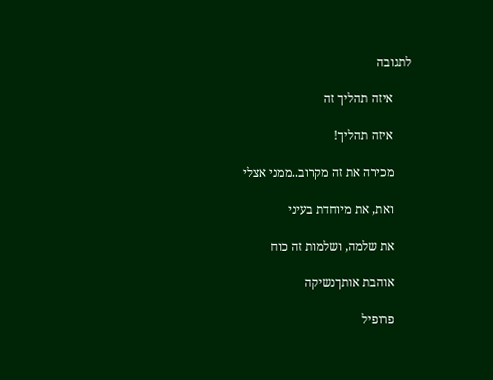לתגובה

      איזה תהליך זה

      איזה תהליך!

      מכירה את זה מקרוב..ממני אצלי

      ואת, את מיוחדת בעיני

      את שלמה, ושלמות זה כוח

      אוהבת אותךנשיקה

      פרופיל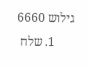גילוש 6660
      1. שלח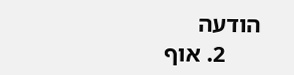הודעה
      2. אוף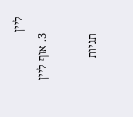ליין
      3. אוף ליין

      תגיות